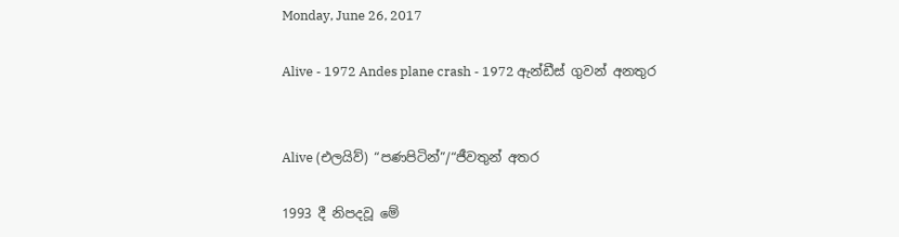Monday, June 26, 2017

Alive - 1972 Andes plane crash - 1972 ඇන්ඩීස් ගුවන් අනතුර


Alive (එලයිව්) “පණපිටින්”/“ජීවතුන් අතර

1993 දී නිපදවූ මේ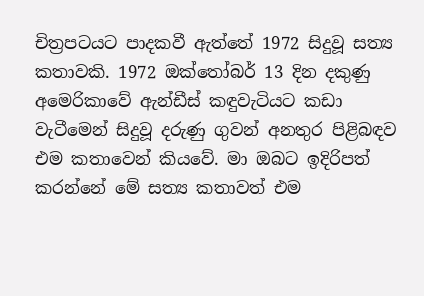චිත්‍රපටයට පාදකවී ඇත්තේ 1972 සිදුවූ සත්‍ය කතාවකි. 1972 ඔක්තෝබර් 13 දින දකුණු අමෙරිකාවේ ඇන්ඩීස් කඳුවැටියට කඩා වැටීමෙන් සිදුවූ දරුණු ගුවන් අනතුර පිළිබඳව එම කතාවෙන් කියවේ. මා ඔබට ඉදිරිපත් කරන්නේ මේ සත්‍ය කතාවත් එම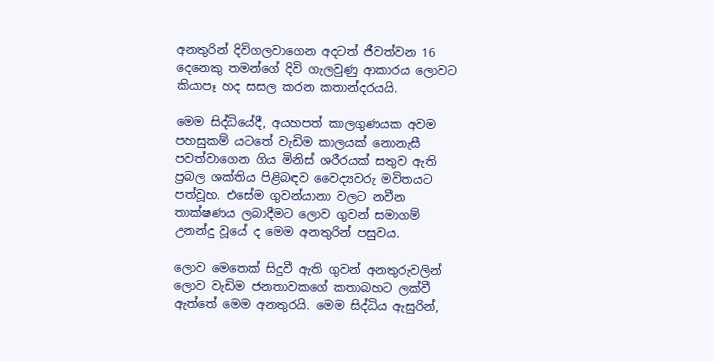අනතුරින් දිවිගලවාගෙන අදටත් ජීවත්වන 16 දෙනෙකු තමන්ගේ දිවි ගැලවුණු ආකාරය ලොවට කියාපෑ හද සසල කරන කතාන්දරයයි.

මෙම සිද්ධියේදී, අයහපත් කාලගුණයක අවම පහසුකම් යටතේ වැඩිම කාලයක් නොනැසී පවත්වාගෙන ගිය මිනිස් ශරීරයක් සතුව ඇති ප්‍රබල ශක්තිය පිළිබඳව වෛද්‍යවරු මවිතයට පත්වූහ. එසේම ගුවන්යානා වලට නවීන තාක්ෂණය ලබාදීමට ලොව ගුවන් සමාගම් උනන්දු වූයේ ද මෙම අනතුරින් පසුවය.

ලොව මෙතෙක් සිදුවී ඇති ගුවන් අනතුරුවලින් ලොව වැඩිම ජනතාවකගේ කතාබහට ලක්වී ඇත්තේ මෙම අනතුරයි. මෙම සිද්ධිය ඇසුරින්,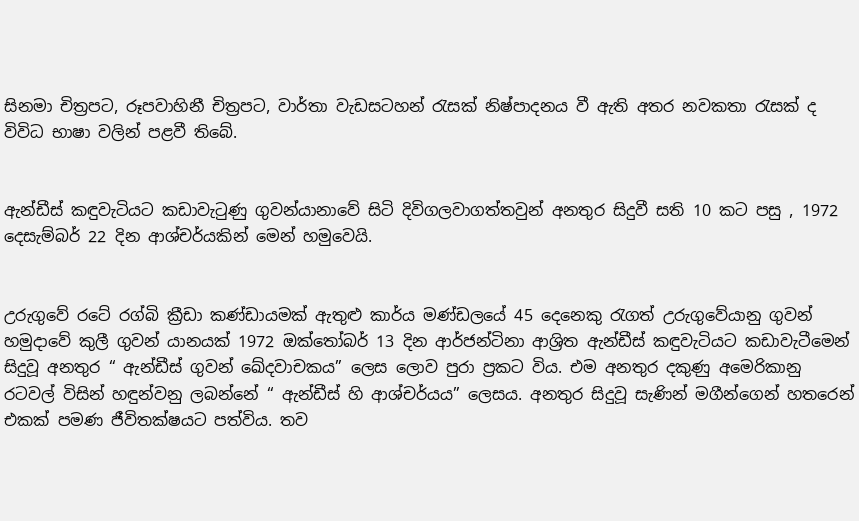සිනමා චිත්‍රපට, රූපවාහිනී චිත්‍රපට, වාර්තා වැඩසටහන් රැසක් නිෂ්පාදනය වී ඇති අතර නවකතා රැසක් ද විවිධ භාෂා වලින් පළවී තිබේ.


ඇන්ඩීස් කඳුවැටියට කඩාවැටුණු ගුවන්යානාවේ සිටි දිවිගලවාගත්තවුන් අනතුර සිදුවී සති 10 කට පසු , 1972 දෙසැම්බර් 22 දින ආශ්චර්යකින් මෙන් හමුවෙයි.


උරුගුවේ රටේ රග්බි ක්‍රීඩා කණ්ඩායමක් ඇතුළු කාර්ය මණ්ඩලයේ 45 දෙනෙකු රැගත් උරුගුවේයානු ගුවන් හමුදාවේ කුලී ගුවන් යානයක් 1972 ඔක්තෝබර් 13 දින ආර්ජන්ටිනා ආශ්‍රිත ඇන්ඩීස් කඳුවැටියට කඩාවැටීමෙන් සිදුවූ අනතුර “ ඇන්ඩීස් ගුවන් ඛේදවාචකය” ලෙස ලොව පුරා ප්‍රකට විය. එම අනතුර දකුණු අමෙරිකානු රටවල් විසින් හඳුන්වනු ලබන්නේ “ ඇන්ඩීස් හි ආශ්චර්යය” ලෙසය. අනතුර සිදුවූ සැණින් මගීන්ගෙන් හතරෙන් එකක් පමණ ජීවිතක්ෂයට පත්විය. තව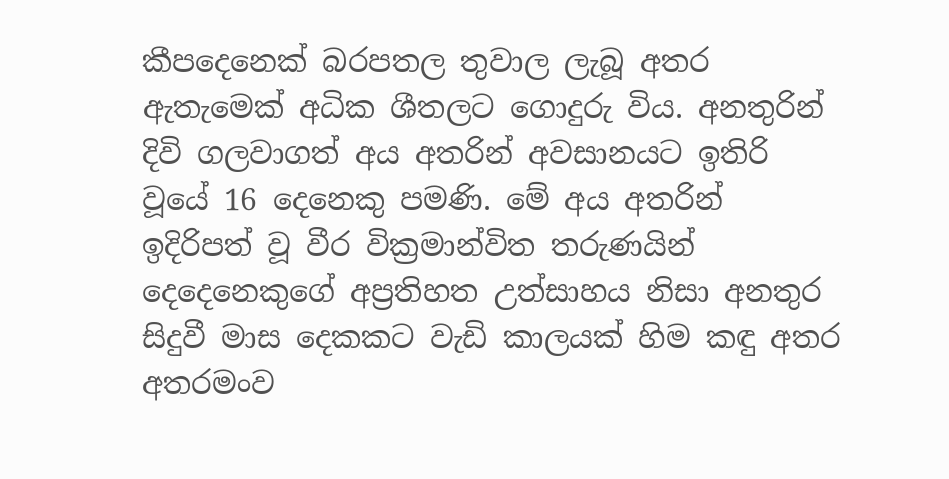කීපදෙනෙක් බරපතල තුවාල ලැබූ අතර ඇතැමෙක් අධික ශීතලට ගොදුරු විය. අනතුරින් දිවි ගලවාගත් අය අතරින් අවසානයට ඉතිරි වූයේ 16 දෙනෙකු පමණි. මේ අය අතරින් ඉදිරිපත් වූ වීර වික්‍රමාන්විත තරුණයින් දෙදෙනෙකුගේ අප්‍රතිහත උත්සාහය නිසා අනතුර සිදුවී මාස දෙකකට වැඩි කාලයක් හිම කඳු අතර අතරමංව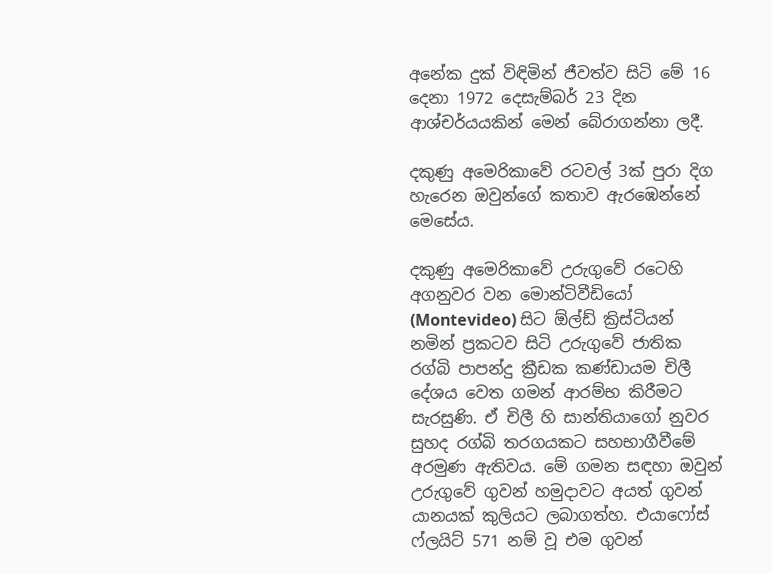අනේක දුක් විඳිමින් ජීවත්ව සිටි මේ 16 දෙනා 1972 දෙසැම්බර් 23 දින ආශ්චර්යයකින් මෙන් බේරාගන්නා ලදී.

දකුණු අමෙරිකාවේ රටවල් 3ක් පුරා දිග හැරෙන ඔවුන්ගේ කතාව ඇරඹෙන්නේ මෙසේය.

දකුණු අමෙරිකාවේ උරුගුවේ රටෙහි අගනුවර වන මොන්ටිවීඩියෝ (Montevideo) සිට ඕල්ඩ් ක්‍රිස්ටියන් නමින් ප්‍රකටව සිටි උරුගුවේ ජාතික රග්බි පාපන්දු ක්‍රීඩක කණ්ඩායම චිලී දේශය වෙත ගමන් ආරම්භ කිරීමට සැරසුණි. ඒ චිලී හි සාන්තියාගෝ නුවර සුහද රග්බි තරගයකට සහභාගීවීමේ අරමුණ ඇතිවය. මේ ගමන ස‍ඳහා ඔවුන් උරුගුවේ ගුවන් හමුදාවට අයත් ගුවන් යානයක් කුලියට ලබාගත්හ. එයාෆෝස් ෆ්ලයිට් 571 නම් වූ එම ගුවන්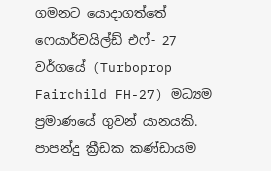ගමනට යොදාගත්තේ ෆෙයාර්චයිල්ඩ් එෆ්- 27 වර්ගයේ (Turboprop Fairchild FH-27) මධ්‍යම ප්‍රමාණයේ ගුවන් යානයකි. පාපන්දු ක්‍රීඩක කණ්ඩායම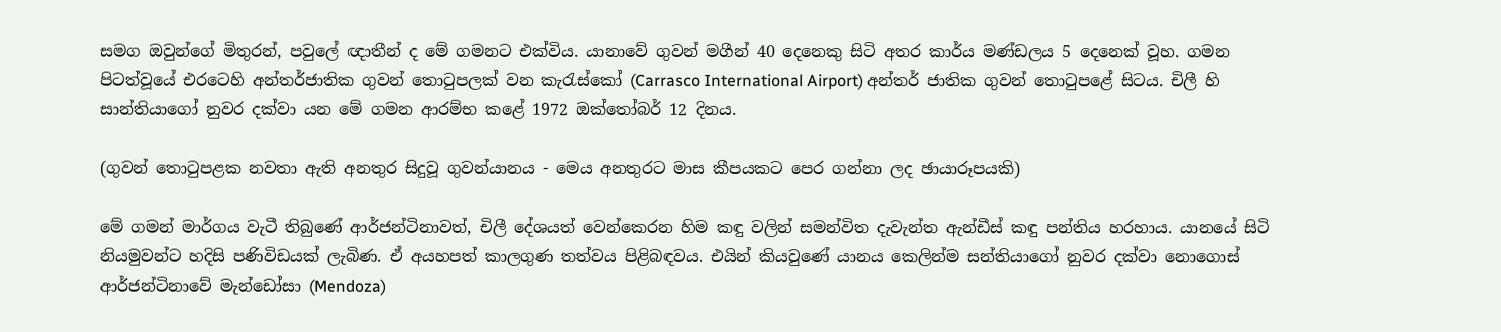සමග ඔවුන්ගේ මිතුරන්, පවුලේ ඥාතීන් ද මේ ගමනට එක්විය. යානාවේ ගුවන් මගීන් 40 දෙනෙකු සිටි අතර කාර්ය මණ්ඩලය 5 දෙනෙක් වූහ. ගමන පිටත්වූයේ එරටෙහි අන්තර්ජාතික ගුවන් තොටුපලක් වන කැරැස්කෝ (Carrasco International Airport) අන්තර් ජාතික ගුවන් තොටුපළේ සිටය. චිලී හි සාන්තියාගෝ නුවර දක්වා යන මේ ගමන ආරම්භ කළේ 1972 ඔක්තෝබර් 12 දිනය.

(ගුවන් තොටුපළක නවතා ඇති අනතුර සිදුවූ ගුවන්යානය - මෙය අනතුරට මාස කීපයකට පෙර ගන්නා ලද ඡායාරූපයකි)

මේ ගමන් මාර්ගය වැටී තිබුණේ ආර්ජන්ටිනාවත්, චිලී දේශයත් වෙන්කෙරන හිම කඳු වලින් සමන්විත දැවැන්ත ඇන්ඩීස් කඳු පන්තිය හරහාය. යානයේ සිටි නියමුවන්ට හදිසි පණිවිඩයක් ලැබිණ. ඒ අයහපත් කාලගුණ තත්වය පිළිබඳවය. එයින් කියවුණේ යානය කෙලින්ම සන්තියාගෝ නුවර දක්වා නොගොස් ආර්ජන්ටිනාවේ මැන්ඩෝසා (Mendoza)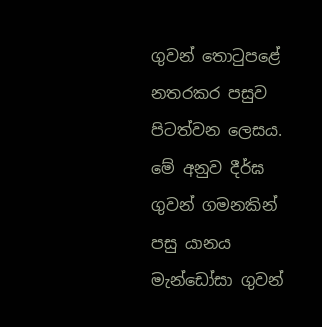ගුවන් තොටුපළේ නතරකර පසුව පිටත්වන ලෙසය. මේ අනුව දීර්ඝ ගුවන් ගමනකින් පසු යානය මැන්ඩෝසා ගුවන්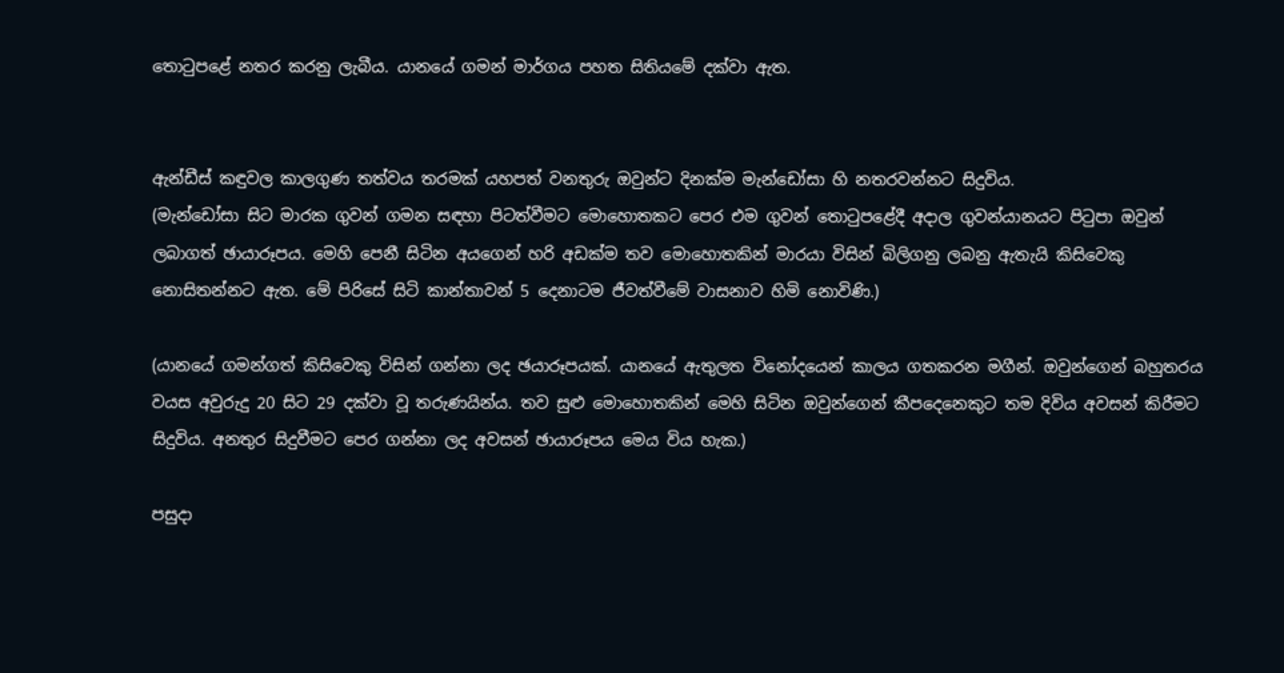තොටුපළේ නතර කරනු ලැබීය. යානයේ ගමන් මාර්ගය පහත සිතියමේ දක්වා ඇත.


ඇන්ඩීස් කඳුවල කාලගුණ තත්වය තරමක් යහපත් වනතුරු ඔවුන්ට දිනක්ම මැන්ඩෝසා හි නතරවන්නට සිදුවිය.
(මැන්ඩෝසා සිට මාරක ගුවන් ගමන සඳහා පිටත්වීමට මොහොතකට පෙර එම ගුවන් තොටුපළේදී අදාල ගුවන්යානයට පිටුපා ඔවුන් ලබාගත් ඡායාරූපය. මෙහි පෙනී සිටින අයගෙන් හරි අඩක්ම තව මොහොතකින් මාරයා විසින් බිලිගනු ලබනු ඇතැයි කිසිවෙකු නොසිතන්නට ඇත. මේ පිරිසේ සිටි කාන්තාවන් 5 දෙනාටම ජීවත්වීමේ වාසනාව හිමි නොවිණි.)

(යානයේ ගමන්ගත් කිසිවෙකු විසින් ගන්නා ලද ඡයාරූපයක්. යානයේ ඇතුලත විනෝදයෙන් කාලය ගතකරන මගීන්. ඔවුන්ගෙන් බහුතරය වයස අවුරුදු 20 සිට 29 දක්වා වූ තරුණයින්ය. තව සුළු මොහොතකින් මෙහි සිටින ඔවුන්ගෙන් කීපදෙනෙකුට තම දිවිය අවසන් කිරීමට සිදුවිය. අනතුර සිදුවීමට පෙර ගන්නා ලද අවසන් ඡායාරූපය මෙය විය හැක.)

පසුදා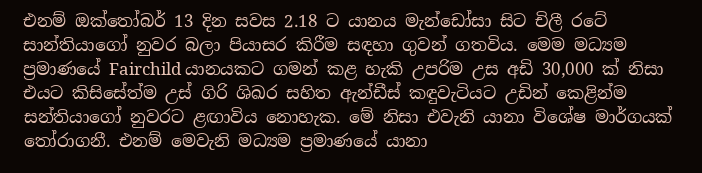එනම් ඔක්තෝබර් 13 දින සවස 2.18 ට යානය මැන්ඩෝසා සිට චිලී රටේ සාන්තියාගෝ නුවර බලා පියාසර කිරීම සඳහා ගුවන් ගතවිය. මෙම මධ්‍යම ප්‍රමාණයේ Fairchild යානයකට ගමන් කළ හැකි උපරිම උස අඩි 30,000 ක් නිසා එයට කිසිසේත්ම උස් ගිරි ශිඛර සහිත ඇන්ඩීස් කඳුවැටියට උඩින් කෙළින්ම සන්තියාගෝ නුවරට ළඟාවිය නොහැක. මේ නිසා එවැනි යානා විශේෂ මාර්ගයක් තෝරාගනී. එනම් මෙවැනි මධ්‍යම ප්‍රමාණයේ යානා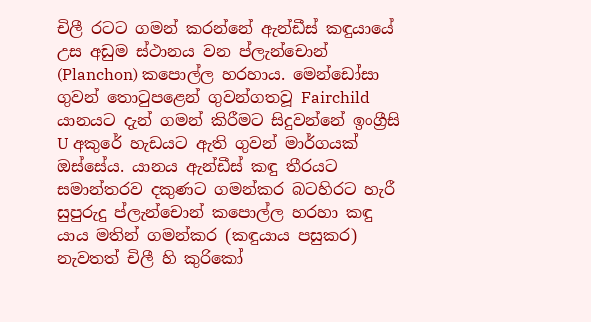චිලී රටට ගමන් කරන්නේ ඇන්ඩීස් කඳුයායේ උස අඩුම ස්ථානය වන ප්ලැන්චොන් (Planchon) කපොල්ල හරහාය. මෙන්ඩෝසා ගුවන් තොටුපළෙන් ගුවන්ගතවූ Fairchild යානයට දැන් ගමන් කිරීමට සිදුවන්නේ ඉංග්‍රීසි U අකුරේ හැඩයට ඇති ගුවන් මාර්ගයක් ඔස්සේය. යානය ඇන්ඩීස් කඳු තීරයට සමාන්තරව දකුණට ගමන්කර බටහිරට හැරී සුපුරුදු ප්ලැන්චොන් කපොල්ල හරහා කඳු යාය මතින් ගමන්කර (කඳුයාය පසුකර) නැවතත් චිලී හි කුරිකෝ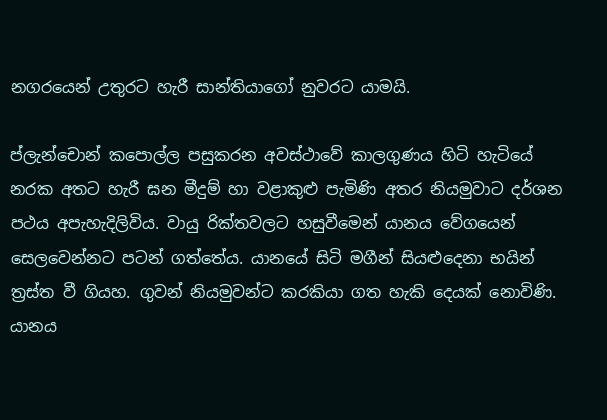නගරයෙන් උතුරට හැරී සාන්තියාගෝ නුවරට යාමයි.

ප්ලැන්චොන් කපොල්ල පසුකරන අවස්ථාවේ කාලගුණය හිටි හැටියේ නරක අතට හැරී ඝන මීදුම් හා වළාකුළු පැමිණි අතර නියමුවාට දර්ශන පථය අපැහැදිලිවිය. වායු රික්තවලට හසුවීමෙන් යානය වේගයෙන් සෙලවෙන්නට පටන් ගත්තේය. යානයේ සිටි මගීන් සියළුදෙනා භයින් ත්‍රස්ත වී ගියහ. ගුවන් නියමුවන්ට කරකියා ගත හැකි දෙයක් නොවිණි. යානය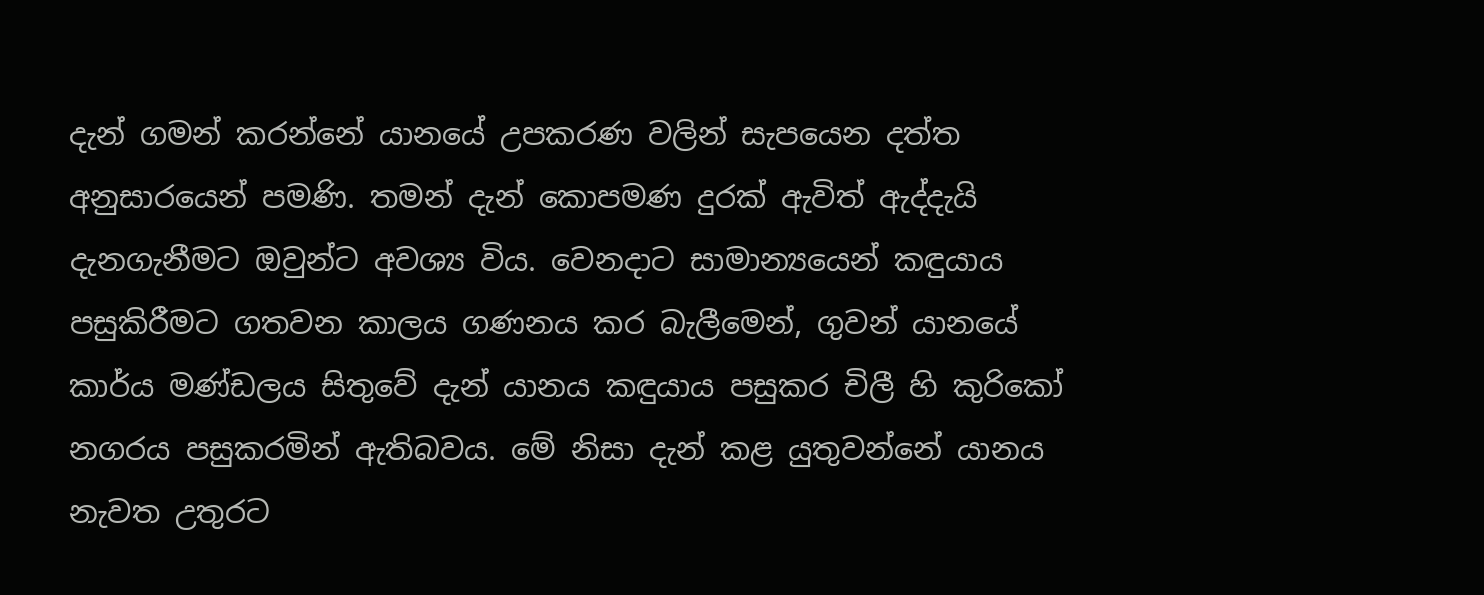දැන් ගමන් කරන්නේ යානයේ උපකරණ වලින් සැපයෙන දත්ත අනුසාරයෙන් පමණි. තමන් දැන් කොපමණ දුරක් ඇවිත් ඇද්දැයි දැනගැනීමට ඔවුන්ට අවශ්‍ය විය. වෙනදාට සාමාන්‍යයෙන් කඳුයාය පසුකිරීමට ගතවන කාලය ගණනය කර බැලීමෙන්, ගුවන් යානයේ කාර්ය මණ්ඩලය සිතුවේ දැන් යානය කඳුයාය පසුකර චිලී හි කුරිකෝ නගරය පසුකරමින් ඇතිබවය. මේ නිසා දැන් කළ යුතුවන්නේ යානය නැවත උතුරට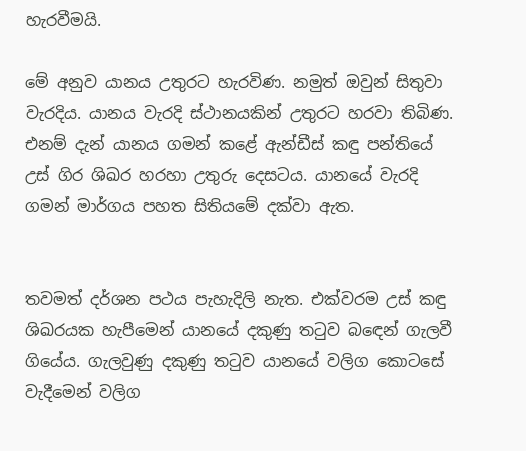හැරවීමයි.

මේ අනුව යානය උතුරට හැරවිණ. නමුත් ඔවුන් සිතුවා වැරදිය. යානය වැරදි ස්ථානයකින් උතුරට හරවා තිබිණ. එනම් දැන් යානය ගමන් කළේ ඇන්ඩීස් කඳු පන්තියේ උස් ගිර ශිඛර හරහා උතුරු දෙසටය. යානයේ වැරදි ගමන් මාර්ගය පහත සිතියමේ දක්වා ඇත.


තවමත් දර්ශන පථය පැහැදිලි නැත. එක්වරම උස් කඳු ශිඛරයක හැපීමෙන් යානයේ දකුණු තටුව බඳෙන් ගැලවී ගියේය. ගැලවුණු දකුණු තටුව යානයේ වලිග කොටසේ වැදීමෙන් වලිග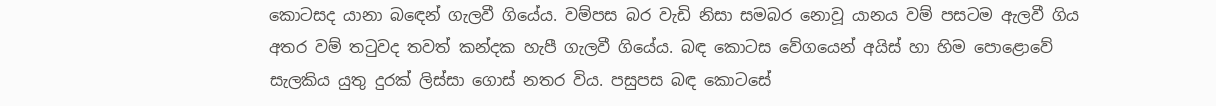කොටසද යානා බ‍‍ඳෙන් ගැලවී ගියේය. වම්පස බර වැඩි නිසා සමබර නොවූ යානය වම් පසටම ඇලවී ගිය අතර වම් තටුවද තවත් කන්දක හැපී ගැලවී ගියේය. බඳ කොටස වේගයෙන් අයිස් හා හිම පොළොවේ සැලකිය යුතු දුරක් ලිස්සා ගොස් නතර විය. පසුපස බඳ කොටසේ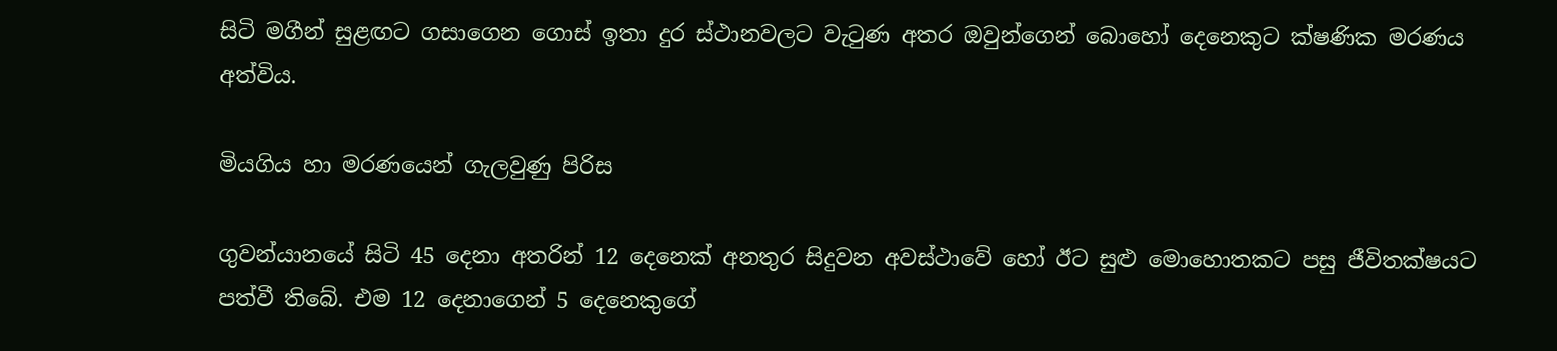සිටි මගීන් සුළඟට ගසාගෙන ගොස් ඉතා දුර ස්ථානවලට වැටුණ අතර ඔවුන්ගෙන් බොහෝ දෙනෙකුට ක්ෂණික මරණය අත්විය.

මියගිය හා මරණයෙන් ගැලවුණු පිරිස

ගුවන්යානයේ සිටි 45 දෙනා අතරින් 12 දෙනෙක් අනතුර සිදුවන අවස්ථාවේ හෝ ඊට සුළු මොහොතකට පසු ජීවිතක්ෂයට පත්වී තිබේ. එම 12 දෙනාගෙන් 5 දෙනෙකුගේ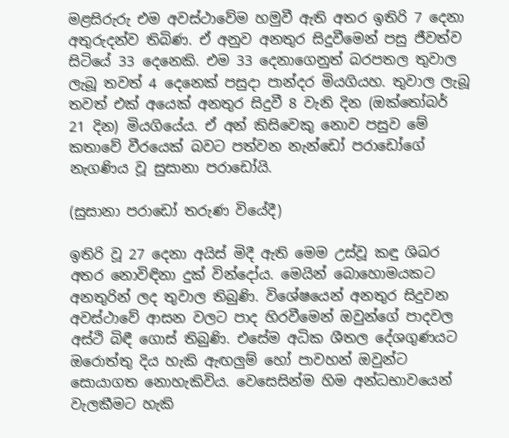මළසිරුරු එම අවස්ථාවේම හමුවී ඇති අතර ඉතිරි 7 දෙනා අතුරුදන්ව තිබිණ. ඒ අනුව අනතුර සිදුවීමෙන් පසු ජීවත්ව සිටියේ 33 දෙනෙකි. එම 33 දෙනාගෙනුත් බරපතල තුවාල ලැබූ තවත් 4 දෙනෙක් පසුදා පාන්දර මියගියහ. තුවාල ලැබූ තවත් එක් අයෙක් අනතුර සිදුවී 8 වැනි දින (ඔක්තෝබර් 21 දින) මියගියේය. ඒ අන් කිසිවෙකු නොව පසුව මේ කතාවේ වීරයෙක් බවට පත්වන නැන්ඩෝ පරාඩෝගේ නැගණිය වූ සුසානා පරාඩෝයි.

(සුසානා පරාඩෝ තරුණ වියේදී)

ඉතිරි වූ 27 දෙනා අයිස් මිදී ඇති මෙම උස්වූ කඳු ශිඛර අතර නොවිඳිනා දුක් වින්දෝය. මෙයින් බොහොමයකට අනතුරින් ලද තුවාල තිබුණි. විශේෂයෙන් අනතුර සිදුවන අවස්ථාවේ ආසන වලට පාද හිරවීමෙන් ඔවුන්ගේ පාදවල අස්ථි බිඳී ගොස් තිබුණි. එසේම අධික ශීතල දේශගුණයට ඔරොත්තු දිය හැකි ඇඟලුම් හෝ පාවහන් ඔවුන්ට සොයාගත නොහැකිවිය. වෙසෙසින්ම හිම අන්ධභාවයෙන් වැලකීමට හැකි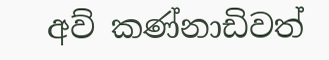අව් කණ්නාඩිවත්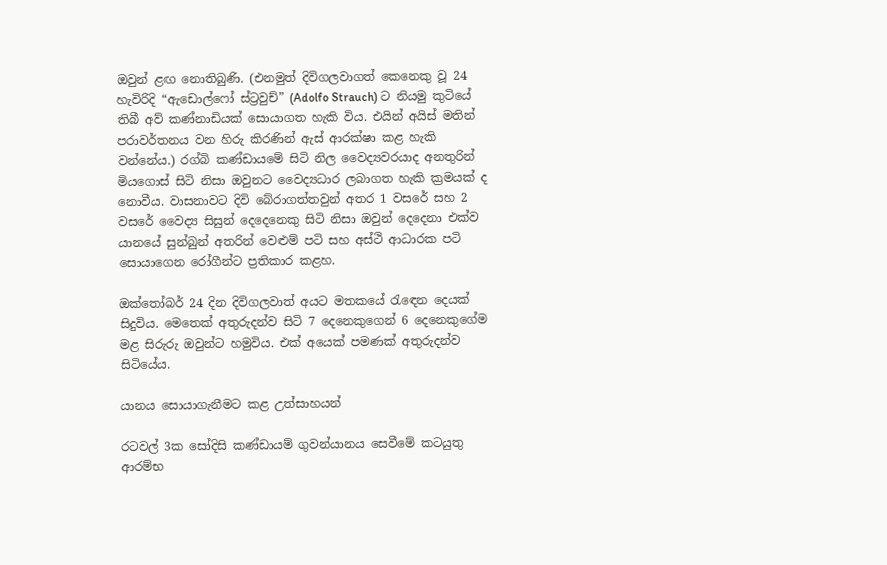ඔවුන් ළඟ නොතිබුණි. (එනමුත් දිවිගලවාගත් කෙනෙකු වූ 24 හැවිරිදි “ඇඩොල්ෆෝ ස්ට්‍රවුච්” (Adolfo Strauch) ට නියමු කුටියේ තිබී අව් කණ්නාඩියක් සොයාගත හැකි විය. එයින් අයිස් මතින් පරාවර්තනය වන හිරු කිරණින් ඇස් ආරක්ෂා කළ හැකි වන්නේය.) රග්බි කණ්ඩායමේ සිටි නිල වෛද්‍යවරයාද අනතුරින් මියගොස් සිටි නිසා ඔවුනට වෛද්‍යධාර ලබාගත හැකි ක්‍රමයක් ද නොවීය. වාසනාවට දිවි බේරාගත්තවුන් අතර 1 වසරේ සහ 2 වසරේ වෛද්‍ය සිසුන් දෙදෙනෙකු සිටි නිසා ඔවුන් දෙදෙනා එක්ව යානයේ සුන්බුන් අතරින් වෙළුම් පටි සහ අස්ථි ආධාරක පටි සොයාගෙන රෝගීන්ට ප්‍රතිකාර කළහ.

ඔක්තෝබර් 24 දින දිවිගලවාත් අයට මතකයේ රැඳෙන දෙයක් සිදුවිය. මෙතෙක් අතුරුදන්ව සිටි 7 දෙනෙකුගෙන් 6 දෙනෙකුගේම මළ සිරුරු ඔවුන්ට හමුවිය. එක් අයෙක් පමණක් අතුරුදන්ව සිටියේය.

යානය සොයාගැනීමට කළ උත්සාහයන්

රටවල් 3ක සෝදිසි කණ්ඩායම් ගුවන්යානය සෙවීමේ කටයුතු ආරම්භ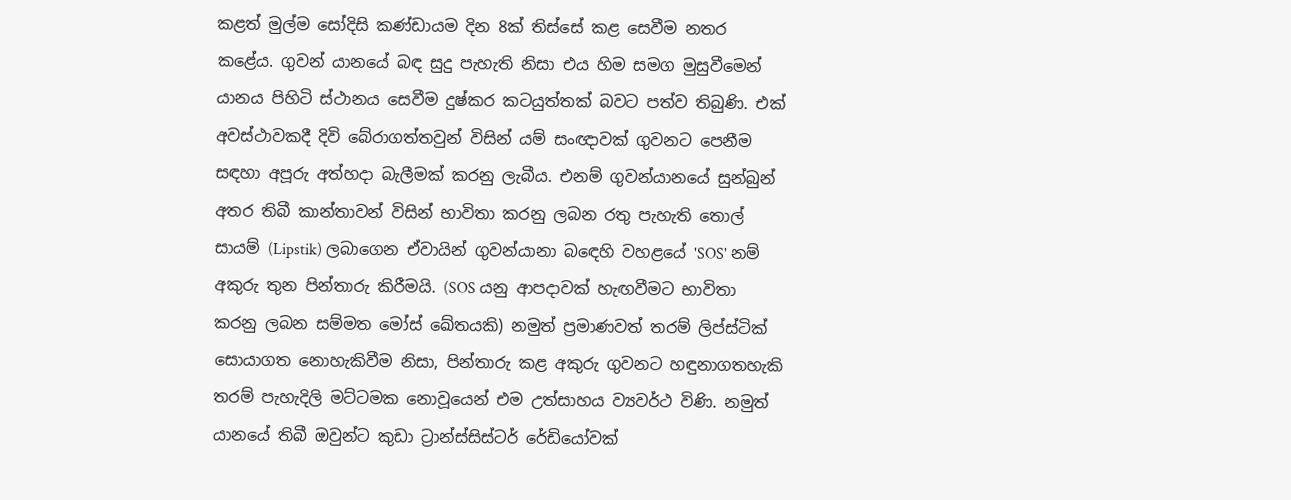කළත් මුල්ම සෝදිසි කණ්ඩායම දින 8ක් තිස්සේ කළ සෙවීම නතර කළේය. ගුවන් යානයේ බඳ සුදු පැහැති නිසා එය හිම සමග මුසුවීමෙන් යානය පිහිටි ස්ථානය සෙවීම දුෂ්කර කටයුත්තක් බවට පත්ව තිබුණි. එක් අවස්ථාවකදී දිවි බේරාගත්තවුන් විසින් යම් සංඥාවක් ගුවනට පෙනීම සඳහා අපූරු අත්හදා බැලීමක් කරනු ලැබීය. එනම් ගුවන්යානයේ සුන්බුන් අතර තිබී කාන්තාවන් විසින් භාවිතා කරනු ලබන රතු පැහැති තොල් සායම් (Lipstik) ලබාගෙන ඒවායින් ගුවන්යානා බඳෙහි වහළයේ 'SOS' නම් අකුරු තුන පින්තාරු කිරීමයි. (SOS යනු ආපදාවක් හැඟවීමට භාවිතා කරනු ලබන සම්මත මෝස් ඛේතයකි) නමුත් ප්‍රමාණවත් තරම් ලිප්ස්ටික් සොයාගත නොහැකිවීම නිසා, පින්තාරු කළ අකුරු ගුවනට හඳුනාගතහැකි තරම් පැහැදිලි මට්ටමක නොවූයෙන් එම උත්සාහය ව්‍යවර්ථ විණි. නමුත් යානයේ තිබී ඔවුන්ට කුඩා ට්‍රාන්ස්සිස්ටර් රේඩියෝවක්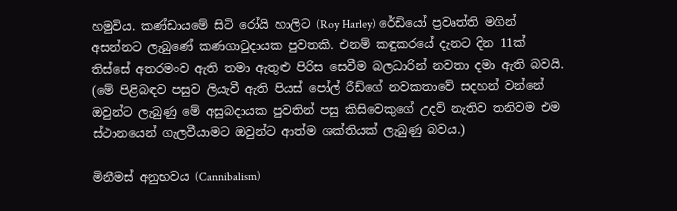හමුවිය. කණ්ඩායමේ සිටි රෝයි හාලිට (Roy Harley) රේඩියෝ ප්‍රවෘත්ති මගින් අසන්නට ලැබුණේ කණගාටුදායක පුවතකි. එනම් කඳුකරයේ දැනට දින 11ක් තිස්සේ අතරමංව ඇති තමා ඇතුළු පිරිස සෙවීම බලධාරින් නවතා දමා ඇති බවයි. (මේ පිළිබඳව පසුව ලියැවී ඇති පියස් පෝල් රීඩ්ගේ නවකතාවේ සදහන් වන්නේ ඔවුන්ට ලැබුණු මේ අසුබදායක පුවතින් පසු කිසිවෙකුගේ උදව් නැතිව තනිවම එම ස්ථානයෙන් ගැලවීයාමට ඔවුන්ට ආත්ම ශක්තියක් ලැබුණු බවය.)

මිනීමස් අනුභවය (Cannibalism)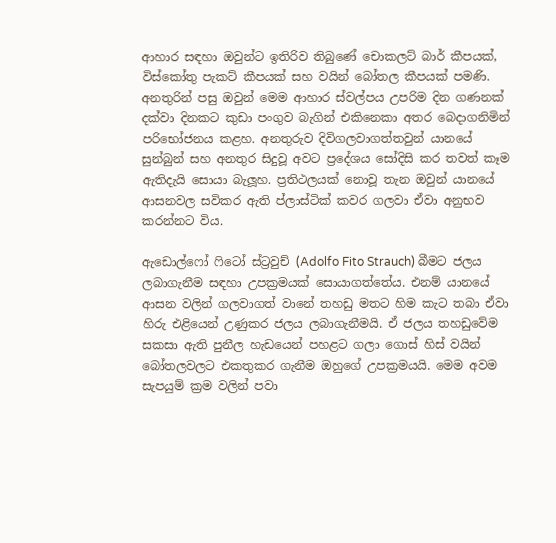ආහාර සඳහා ඔවුන්ට ඉතිරිව තිබුණේ චොකලට් බාර් කීපයක්, විස්කෝතු පැකට් කීපයක් සහ වයින් බෝතල කීපයක් පමණි. අනතුරින් පසු ඔවුන් මෙම ආහාර ස්වල්පය උපරිම දින ගණනක් දක්වා දිනකට කුඩා පංගුව බැගින් එකිනෙකා අතර බෙදාගනිමින් පරිභෝජනය කළහ. අනතුරුව දිවිගලවාගත්තවුන් යානයේ සුන්බුන් සහ අනතුර සිදුවූ අවට ප්‍රදේශය සෝදිසි කර තවත් කෑම ඇතිදැයි සොයා බැලූහ. ප්‍රතිථලයක් නොවූ තැන ඔවුන් යානයේ ආසනවල සවිකර ඇති ප්ලාස්ටික් කවර ගලවා ඒවා අනුභව කරන්නට විය.

ඇඩොල්ෆෝ ෆිටෝ ස්ට්‍රවුච් (Adolfo Fito Strauch) බීමට ජලය ලබාගැනීම සඳහා උපක්‍රමයක් සොයාගත්තේය. එනම් යානයේ ආසන වලින් ගලවාගත් වානේ තහඩු මතට හිම කැට තබා ඒවා හිරු එළියෙන් උණුකර ජලය ලබාගැනීමයි. ඒ ජලය තහඩුවේම සකසා ඇති පුනීල හැඩයෙන් පහළට ගලා ගොස් හිස් වයින් බෝතලවලට එකතුකර ගැනීම ඔහුගේ උපක්‍රමයයි. මෙම අවම සැපයුම් ක්‍රම වලින් පවා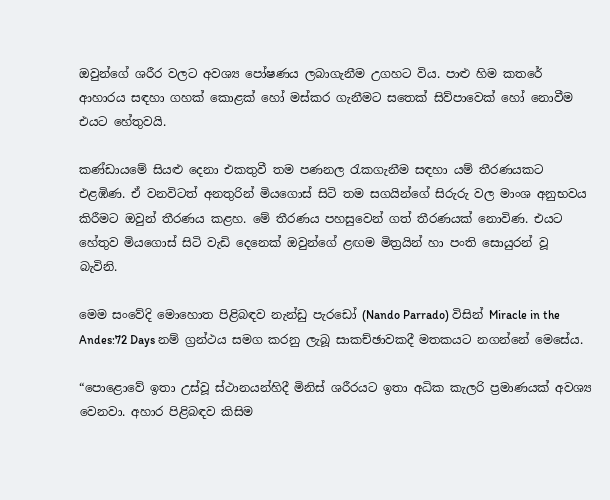ඔවුන්ගේ ශරීර වලට අවශ්‍ය පෝෂණය ලබාගැනීම උගහට විය. පාළු හිම කතරේ ආහාරය සඳහා ගහක් කොළක් හෝ මස්කර ගැනීමට සතෙක් සිව්පාවෙක් හෝ නොවීම එයට හේතුවයි.

කණ්ඩායමේ සියළු දෙනා එකතුවී තම පණනල රැකගැනීම සඳහා යම් තීරණයකට එළඹිණ. ඒ වනවිටත් අනතුරින් මියගොස් සිටි තම සගයින්ගේ සිරුරු වල මාංශ අනුභවය කිරීමට ඔවුන් තීරණය කළහ. මේ තීරණය පහසුවෙන් ගත් තීරණයක් නොවිණ. එයට හේතුව මියගොස් සිටි වැඩි දෙනෙක් ඔවුන්ගේ ළඟම මිත්‍රයින් හා පංති සොයුරන් වූ බැවිනි.

මෙම සංවේදි මොහොත පිළිබඳව නැන්ඩු පැරඩෝ (Nando Parrado) විසින් Miracle in the Andes:72 Days නම් ග්‍රන්ථය සමග කරනු ලැබූ සාකච්ඡාවකදී මතකයට නගන්නේ මෙසේය.

“පොළොවේ ඉතා උස්වූ ස්ථානයන්හිදී මිනිස් ශරීරයට ඉතා අධික කැලරි ප්‍රමාණයක් අවශ්‍ය වෙනවා. අහාර පිළිබඳව කිසිම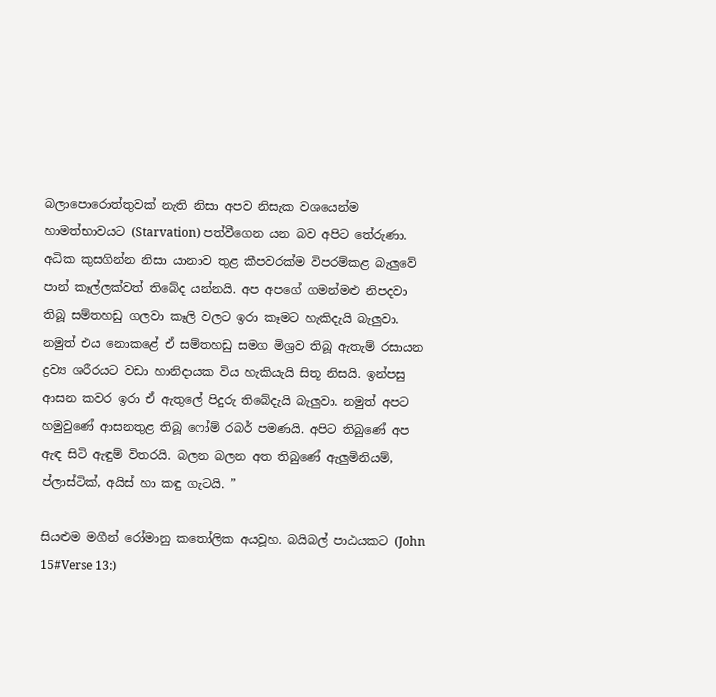බලාපොරොත්තුවක් නැති නිසා අපව නිසැක වශයෙන්ම හාමත්භාවයට (Starvation) පත්වීගෙන යන බව අපිට තේරුණා. අධික කුසගින්න නිසා යානාව තුළ කීපවරක්ම විපරම්කළ බැලුවේ පාන් කෑල්ලක්වත් තිබේද යන්නයි. අප අපගේ ගමන්මළු නිපදවා තිබූ සම්තහඩු ගලවා කෑලි වලට ඉරා කෑමට හැකිදැයි බැලුවා. නමුත් එය නොකළේ ඒ සම්තහඩු සමග මිශ්‍රව තිබූ ඇතැම් රසායන ද්‍රව්‍ය ශරීරයට වඩා හානිදායක විය හැකියැයි සිතූ නිසයි. ඉන්පසු ආසන කවර ඉරා ඒ ඇතුලේ පිදුරු තිබේදැයි බැලුවා. නමුත් අපට හමුවුණේ ආසනතුළ තිබූ ෆෝම් රබර් පමණයි. අපිට තිබුණේ අප ඇඳ සිටි ඇඳුම් විතරයි. බලන බලන අත තිබුණේ ඇලුමිනියම්, ප්ලාස්ටික්, අයිස් හා කඳු ගැටයි. ”

සියළුම මගීන් රෝමානු කතෝලික අයවූහ. බයිබල් පාඨයකට (John 15#Verse 13:)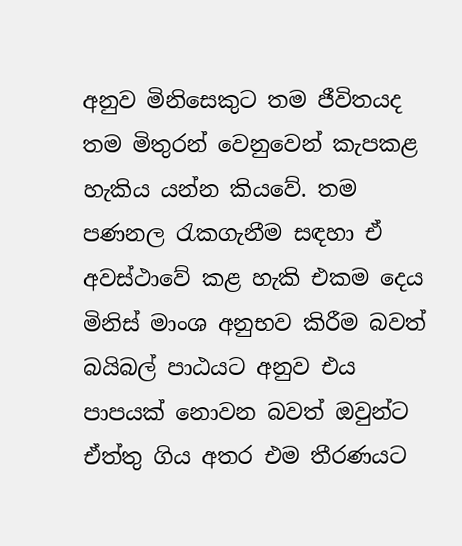අනුව මිනිසෙකුට තම ජීවිතයද තම මිතුරන් වෙනුවෙන් කැපකළ හැකිය යන්න කියවේ. තම පණනල රැකගැනීම සඳහා ඒ අවස්ථාවේ කළ හැකි එකම දෙය මිනිස් මාංශ අනුභව කිරීම බවත් බයිබල් පාඨයට අනුව එය පාපයක් නොවන බවත් ඔවුන්ට ඒත්තු ගිය අතර එම තීරණයට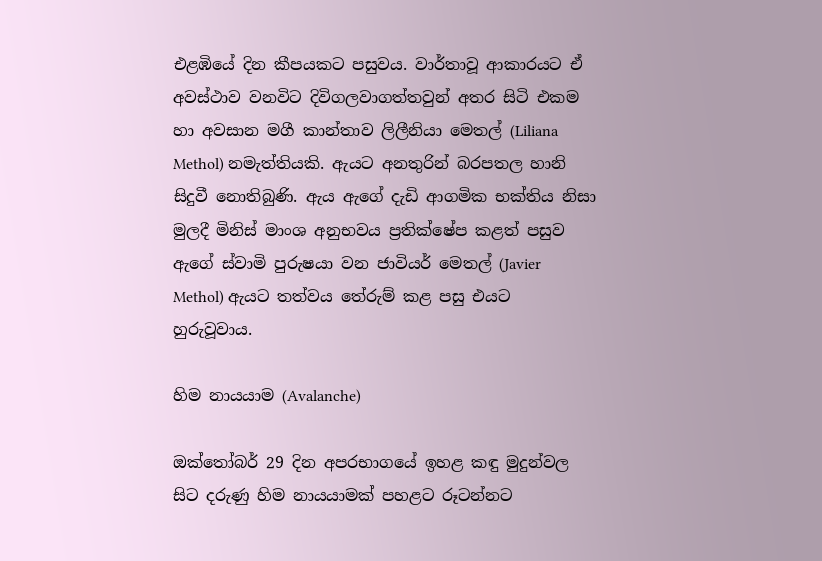එළඹියේ දින කීපයකට පසුවය. වාර්තාවූ ආකාරයට ඒ අවස්ථාව වනවිට දිවිගලවාගත්තවුන් අතර සිටි එකම හා අවසාන මගී කාන්තාව ලිලීනියා මෙතල් (Liliana Methol) නමැත්තියකි. ඇයට අනතුරින් බරපතල හානි සිදුවී නොතිබුණි. ඇය ඇගේ දැඩි ආගමික භක්තිය නිසා මුලදී මිනිස් මාංශ අනුභවය ප්‍රතික්ෂේප කළත් පසුව ඇගේ ස්වාමි පුරුෂයා වන ජාවියර් මෙතල් (Javier Methol) ඇයට තත්වය තේරුම් කළ පසු එයට හුරුවූවාය.

හිම නායයාම (Avalanche)

ඔක්තෝබර් 29 දින අපරභාගයේ ඉහළ කඳු මුදුන්වල සිට දරුණු හිම නායයාමක් පහළට රූටන්නට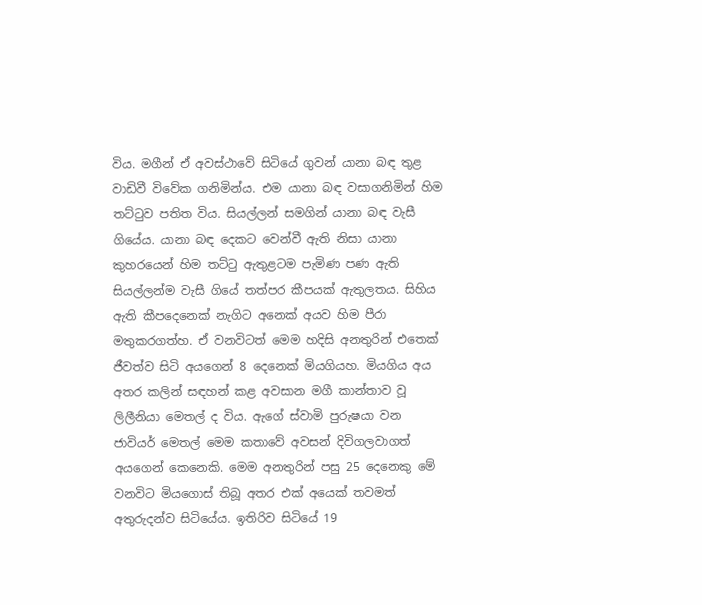විය. මගීන් ඒ අවස්ථාවේ සිටියේ ගුවන් යානා බඳ තුළ වාඩිවී විවේක ගනිමින්ය. එම යානා බඳ වසාගනිමින් හිම තට්ටුව පතිත විය. සියල්ලන් සමගින් යානා බඳ වැසී ගියේය. යානා බඳ දෙකට වෙන්වී ඇති නිසා යානා කුහරයෙන් හිම තට්ටු ඇතුළටම පැමිණ පණ ඇති සියල්ලන්ම වැසී ගියේ තත්පර කීපයක් ඇතුලතය. සිහිය ඇති කීපදෙනෙක් නැගිට අනෙක් අයව හිම පීරා මතුකරගත්හ. ඒ වනවිටත් මෙම හදිසි අනතුරින් එතෙක් ජීවත්ව සිටි අයගෙන් 8 දෙනෙක් මියගියහ. මියගිය අය අතර කලින් සඳහන් කළ අවසාන මගී කාන්තාව වූ ලිලීනියා මෙතල් ද විය. ඇගේ ස්වාමි පුරුෂයා වන ජාවියර් මෙතල් මෙම කතාවේ අවසන් දිවිගලවාගත් අයගෙන් කෙනෙකි. මෙම අනතුරින් පසු 25 දෙනෙකු මේ වනවිට මියගොස් තිබූ අතර එක් අයෙක් තවමත් අතුරුදන්ව සිටියේය. ඉතිරිව සිටියේ 19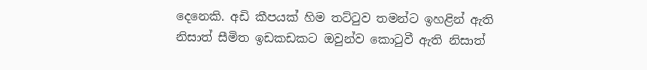දෙනෙකි. අඩි කීපයක් හිම තට්ටුව තමන්ට ඉහළින් ඇති නිසාත් සීමිත ඉඩකඩකට ඔවුන්ව කොටුවී ඇති නිසාත්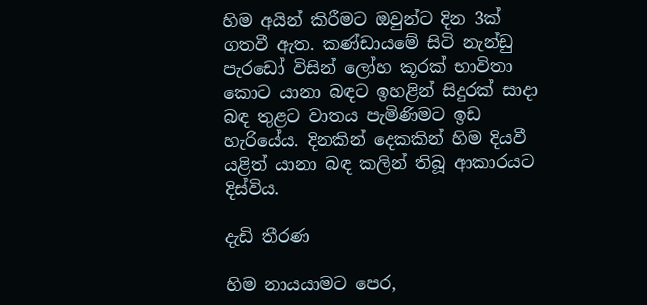හිම අයින් කිරීමට ඔවුන්ට දින 3ක් ගතවී ඇත. කණ්ඩායමේ සිටි නැන්ඩු පැරඩෝ විසින් ලෝහ කූරක් භාවිතා කොට යානා බඳට ඉහළින් සිදුරක් සාදා බඳ තුළට වාතය පැමිණිමට ඉඩ හැරියේය. දිනකින් දෙකකින් හිම දියවී යළිත් යානා බඳ කලින් තිබූ ආකාරයට දිස්විය.

දැඩි තීරණ

හිම නායයාමට පෙර,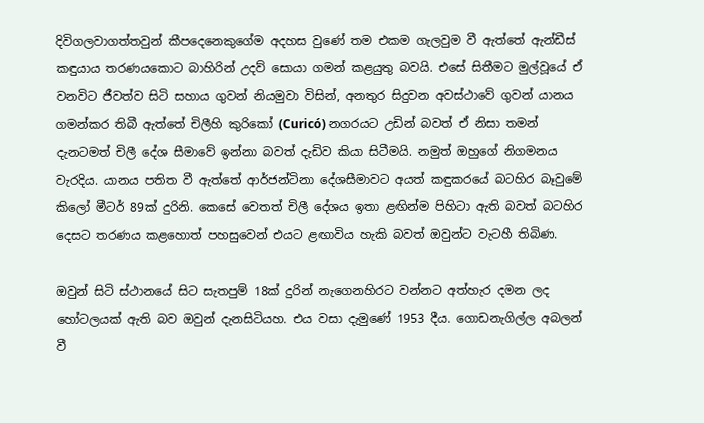දිවිගලවාගත්තවුන් කීපදෙනෙකුගේම අදහස වුණේ තම එකම ගැලවුම වී ඇත්තේ ඇන්ඩීස් කඳුයාය තරණයකොට බාහිරින් උදව් සොයා ගමන් කළයුතු බවයි. එසේ සිතීමට මුල්වූයේ ඒ වනවිට ජීවත්ව සිටි සහාය ගුවන් නියමුවා විසින්, අනතුර සිදුවන අවස්ථාවේ ගුවන් යානය ගමන්කර තිබී ඇත්තේ චිලීහි කුරිකෝ (Curicó) නගරයට උඩින් බවත් ඒ නිසා තමන් දැනටමත් චිලී දේශ සීමාවේ ඉන්නා බවත් දැඩිව කියා සිටීමයි. නමුත් ඔහුගේ නිගමනය වැරදිය. යානය පතිත වී ඇත්තේ ආර්ජන්ටිනා දේශසීමාවට අයත් කඳුකරයේ බටහිර බෑවුමේ කිලෝ මීටර් 89ක් දුරිනි. කෙසේ වෙතත් චිලී දේශය ඉතා ළඟින්ම පිහිටා ඇති බවත් බටහිර දෙසට තරණය කළහොත් පහසුවෙන් එයට ළඟාවිය හැකි බවත් ඔවුන්ට වැටහී තිබිණ.

ඔවුන් සිටි ස්ථානයේ සිට සැතපුම් 18ක් දුරින් නැගෙනහිරට වන්නට අත්හැර දමන ලද හෝටලයක් ඇති බව ඔවුන් දැනසිටියහ. එය වසා දැමුණේ 1953 දීය. ගොඩනැගිල්ල අබලන් වී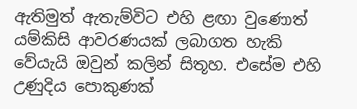ඇතිමුත් ඇතැම්විට එහි ළඟා වුණොත් යම්කිසි ආවරණයක් ලබාගත හැකි වේයැයි ඔවුන් කලින් සිතූහ. එසේම එහි උණුදිය පොකුණක්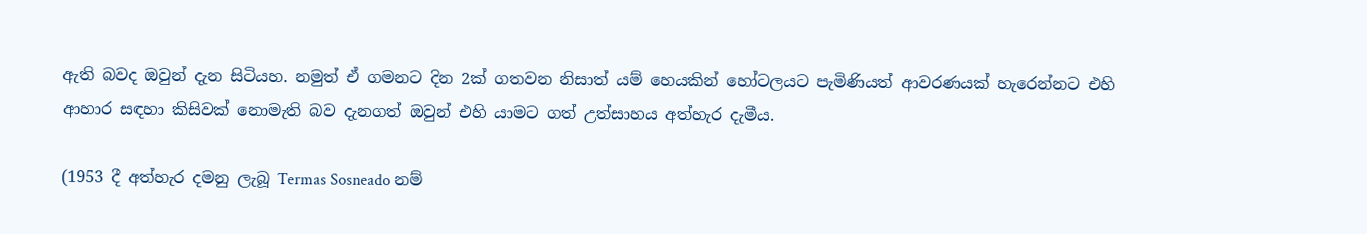ඇති බවද ඔවුන් දැන සිටියහ. නමුත් ඒ ගමනට දින 2ක් ගතවන නිසාත් යම් හෙයකින් හෝටලයට පැමිණියත් ආවරණයක් හැරෙන්නට එහි ආහාර සඳහා කිසිවක් නොමැති බව දැනගත් ඔවුන් එහි යාමට ගත් උත්සාහය අත්හැර දැමීය.

(1953 දී අත්හැර දමනු ලැබූ Termas Sosneado නම්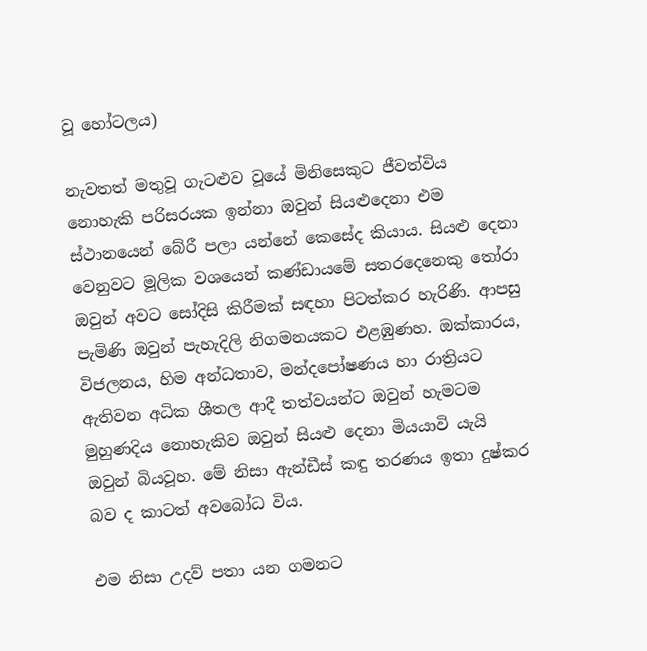වූ හෝටලය)

නැවතත් මතුවූ ගැටළුව වූයේ මිනිසෙකුට ජීවත්විය නොහැකි පරිසරයක ඉන්නා ඔවුන් සියළුදෙනා එම ස්ථානයෙන් බේරී පලා යන්නේ කෙසේද කියාය. සියළු දෙනා වෙනුවට මූලික වශයෙන් කණ්ඩායමේ සතරදෙනෙකු තෝරා ඔවුන් අවට සෝදිසි කිරීමක් සඳහා පිටත්කර හැරිණි. ආපසු පැමිණි ඔවුන් පැහැදිලි නිගමනයකට එළඹුණහ. ඔක්කාරය, විජලනය, හිම අන්ධතාව, මන්දපෝෂණය හා රාත්‍රියට ඇතිවන අධික ශීතල ආදී තත්වයන්ට ඔවුන් හැමටම මුහුණදිය නොහැකිව ඔවුන් සියළු දෙනා මියයාවි යැයි ඔවුන් බියවූහ. මේ නිසා ඇන්ඩීස් කඳු තරණය ඉතා දුෂ්කර බව ද කාටත් අවබෝධ විය.

එම නිසා උදව් පතා යන ගමනට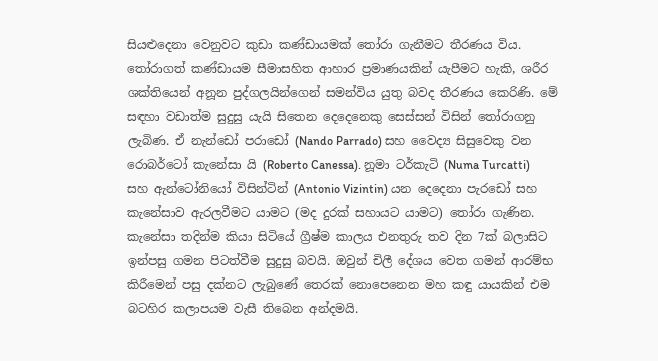සියළුදෙනා වෙනුවට කුඩා කණ්ඩායමක් තෝරා ගැනීමට තීරණය විය. තෝරාගත් කණ්ඩායම සීමාසහිත ආහාර ප්‍රමාණයකින් යැපීමට හැකි, ශරීර ශක්තියෙන් අනූන පුද්ගලයින්ගෙන් සමන්විය යුතු බවද තීරණය කෙරිණි. මේ සඳහා වඩාත්ම සුදුසු යැයි සිතෙන දෙදෙනෙකු සෙස්සන් විසින් තෝරාගනු ලැබිණ. ඒ නැන්ඩෝ පරාඩෝ (Nando Parrado) සහ වෛද්‍ය සිසුවෙකු වන රොබර්ටෝ කැනේසා යි (Roberto Canessa). නූමා ටර්කැටි (Numa Turcatti) සහ ඇන්ටෝනියෝ විසින්ටින් (Antonio Vizintin) යන දෙදෙනා පැරඩෝ සහ කැනේසාව ඇරලවීමට යාමට (මද දුරක් සහායට යාමට) තෝරා ගැණින. කැනේසා තදින්ම කියා සිටියේ ග්‍රීෂ්ම කාලය එනතුරු තව දින 7ක් බලාසිට ඉන්පසු ගමන පිටත්වීම සුදුසු බවයි. ඔවුන් චිලී දේශය වෙත ගමන් ආරම්භ කිරීමෙන් පසු දක්නට ලැබුණේ තෙරක් නොපෙනෙන මහ කඳු යායකින් එම බටහිර කලාපයම වැසී තිබෙන අන්දමයි.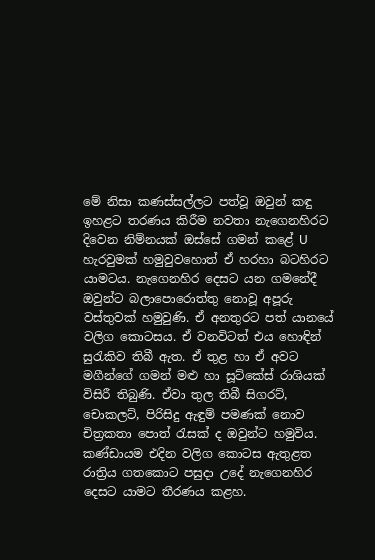මේ නිසා කණස්සල්ලට පත්වූ ඔවුන් කඳු ඉහළට තරණය කිරීම නවතා නැගෙනහිරට දිවෙන නිම්නයක් ඔස්සේ ගමන් කළේ U හැරවුමක් හමුවුවහොත් ඒ හරහා බටහිරට යාමටය. නැගෙනහිර දෙසට යන ගමනේදී ඔවුන්ට බලාපොරොත්තු නොවූ අපූරු වස්තුවක් හමුවුණි. ඒ අනතුරට පත් යානයේ වලිග කොටසය. ඒ වනවිටත් එය හොඳින් සුරැකිව තිබී ඇත. ඒ තුළ හා ඒ අවට මගීන්ගේ ගමන් මළු හා සූට්කේස් රාශියක් විසිරී තිබුණි. ඒවා තුල තිබී සිගරට්, චොකලට්, පිරිසිදු ඇඳුම් පමණක් නොව චිත්‍රකතා පොත් රැසක් ද ඔවුන්ට හමුවිය. කණ්ඩායම එදින වලිග කොටස ඇතුළත රාත්‍රිය ගතකොට පසුදා උදේ නැගෙනහිර දෙසට යාමට තීරණය කළහ.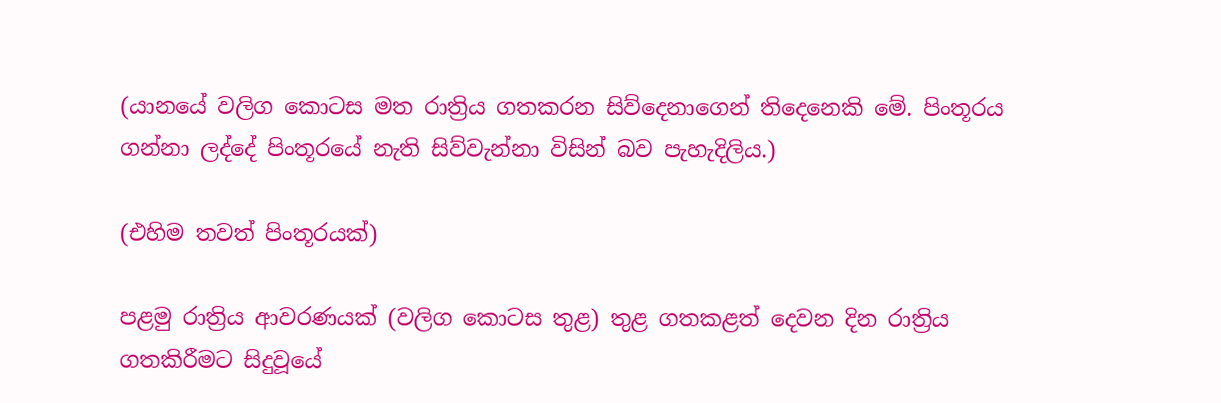(යානයේ වලිග කොටස මත රාත්‍රිය ගතකරන සිව්දෙනාගෙන් තිදෙනෙකි මේ. පිංතූරය ගන්නා ලද්දේ පිංතූරයේ නැති සිව්වැන්නා විසින් බව පැහැදිලිය.)

(එහිම තවත් පිංතූරයක්)

පළමු රාත්‍රිය ආවරණයක් (වලිග කොටස තුළ) තුළ ගතකළත් දෙවන දින රාත්‍රිය ගතකිරීමට සිදුවූයේ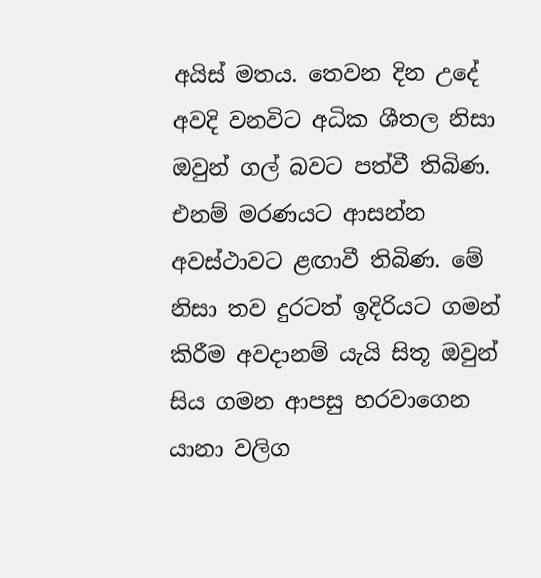අයිස් මතය. තෙවන දින උදේ අවදි වනවිට අධික ශීතල නිසා ඔවුන් ගල් බවට පත්වී තිබිණ. එනම් මරණයට ආසන්න අවස්ථාවට ළඟාවී තිබිණ. මේ නිසා තව දුරටත් ඉදිරියට ගමන් කිරීම අවදානම් යැයි සිතූ ඔවුන් සිය ගමන ආපසු හරවාගෙන යානා වලිග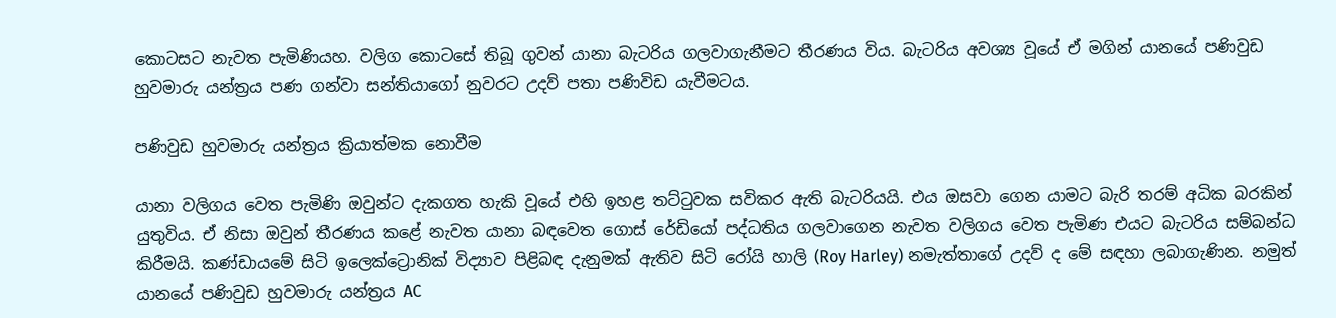කොටසට නැවත පැමිණියහ. වලිග කොටසේ තිබූ ගුවන් යානා බැටරිය ගලවාගැනීමට තීරණය විය. බැටරිය අවශ්‍ය වූයේ ඒ මගින් යානයේ පණිවුඩ හුවමාරු යන්ත්‍රය පණ ගන්වා සන්තියාගෝ නුවරට උදව් පතා පණිවිඩ යැවීමටය.

පණිවුඩ හුවමාරු යන්ත්‍රය ක්‍රියාත්මක නොවීම

යානා වලිගය වෙත පැමිණි ඔවුන්ට දැකගත හැකි වූයේ එහි ඉහළ තට්ටුවක සවිකර ඇති බැටරියයි. එය ඔසවා ගෙන යාමට බැරි තරම් අධික බරකින් යුතුවිය. ඒ නිසා ඔවුන් තීරණය කළේ නැවත යානා බඳවෙත ගොස් රේඩියෝ පද්ධතිය ගලවාගෙන නැවත වලිගය වෙත පැමිණ එයට බැටරිය සම්බන්ධ කිරීමයි. කණ්ඩායමේ සිටි ඉලෙක්ට්‍රොනික් විද්‍යාව පිළිබඳ දැනුමක් ඇතිව සිටි රෝයි හාලි (Roy Harley) නමැත්තාගේ උදව් ද මේ සඳහා ලබාගැණින. නමුත් යානයේ පණිවුඩ හුවමාරු යන්ත්‍රය AC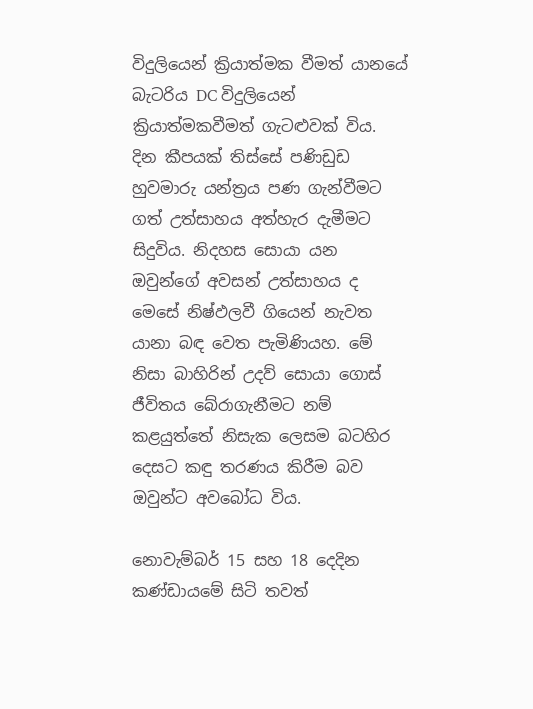විදුලියෙන් ක්‍රියාත්මක වීමත් යානයේ බැටරිය DC විදුලියෙන් ක්‍රියාත්මකවීමත් ගැටළුවක් විය. දින කීපයක් තිස්සේ පණිඩුඩ හුවමාරු යන්ත්‍රය පණ ගැන්වීමට ගත් උත්සාහය අත්හැර දැමීමට සිදුවිය. නිදහස සොයා යන ඔවුන්ගේ අවසන් උත්සාහය ද මෙසේ නිෂ්ඵලවී ගියෙන් නැවත යානා බඳ වෙත පැමිණියහ. මේ නිසා බාහිරින් උදව් සොයා ගොස් ජීවිතය බේරාගැනීමට නම් කළයුත්තේ නිසැක ලෙසම බටහිර දෙසට කඳු තරණය කිරීම බව ඔවුන්ට අවබෝධ විය.

නොවැම්බර් 15 සහ 18 දෙදින කණ්ඩායමේ සිටි තවත්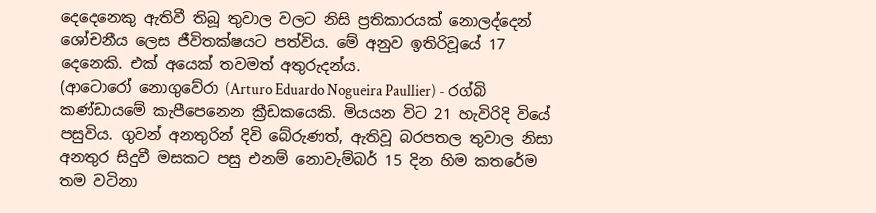දෙදෙනෙකු ඇතිවී තිබූ තුවාල වලට නිසි ප්‍රතිකාරයක් නොලද්දෙන් ශෝචනීය ලෙස ජීවිතක්ෂයට පත්විය. මේ අනුව ඉතිරිවූයේ 17 දෙනෙකි. එක් අයෙක් තවමත් අතුරුදන්ය.
(ආටොරෝ නොගුවේරා (Arturo Eduardo Nogueira Paullier) - රග්බි කණ්ඩායමේ කැපීපෙනෙන ක්‍රීඩකයෙකි. මියයන විට 21 හැවිරිදි වියේ පසුවිය. ගුවන් අනතුරින් දිවි බේරුණත්, ඇතිවූ බරපතල තුවාල නිසා අනතුර සිදුවී මසකට පසු එනම් නොවැම්බර් 15 දින හිම කතරේම තම වටිනා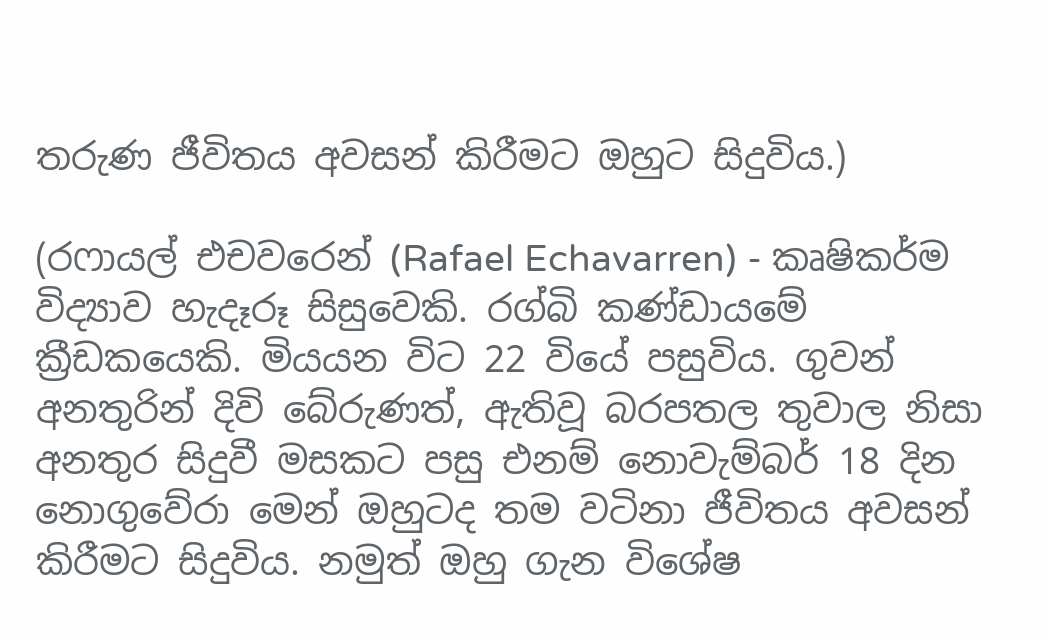තරුණ ජීවිතය අවසන් කිරීමට ඔහුට සිදුවිය.)

(රෆායල් එචවරෙන් (Rafael Echavarren) - කෘෂිකර්ම විද්‍යාව හැදෑරූ සිසුවෙකි. රග්බි කණ්ඩායමේ ක්‍රීඩකයෙකි. මියයන විට 22 වියේ පසුවිය. ගුවන් අනතුරින් දිවි බේරුණත්, ඇතිවූ බරපතල තුවාල නිසා අනතුර සිදුවී මසකට පසු එනම් නොවැම්බර් 18 දින නොගුවේරා මෙන් ඔහුටද තම වටිනා ජීවිතය අවසන් කිරීමට සිදුවිය. නමුත් ඔහු ගැන විශේෂ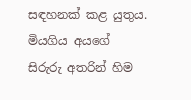සඳහනක් කළ යුතුය. මියගිය අයගේ සිරුරු අතරින් හිම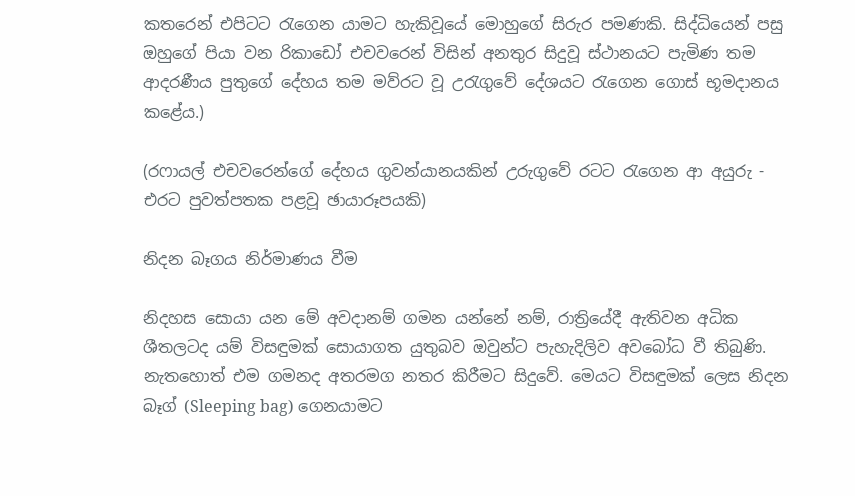කතරෙන් එපිටට රැගෙන යාමට හැකිවූයේ මොහුගේ සිරුර පමණකි. සිද්ධියෙන් පසු ඔහුගේ පියා වන රිකාඩෝ එචවරෙන් විසින් අනතුර සිදුවූ ස්ථානයට පැමිණ තම ආදරණීය පුතුගේ දේහය තම මව්රට වූ උරැගුවේ දේශයට රැගෙන ගොස් භූමදානය කළේය.)

(රෆායල් එචවරෙන්ගේ දේහය ගුවන්යානයකින් උරුගුවේ රටට රැගෙන ආ අයුරු - එරට පුවත්පතක පළවූ ඡායාරූපයකි)

නිදන බෑගය නිර්මාණය වීම

නිදහස සොයා යන මේ අවදානම් ගමන යන්නේ නම්, රාත්‍රියේදී ඇතිවන අධික ශීතලටද යම් විසඳුමක් සොයාගත යුතුබව ඔවුන්ට පැහැදිලිව අවබෝධ වී තිබුණි. නැතහොත් එම ගමනද අතරමග නතර කිරීමට සිදුවේ. මෙයට විසඳුමක් ලෙස නිදන බෑග් (Sleeping bag) ගෙනයාමට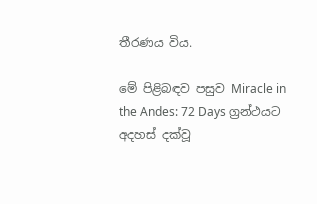තීරණය විය.

මේ පිළිබඳව පසුව Miracle in the Andes: 72 Days ග්‍රන්ථයට අදහස් දක්වූ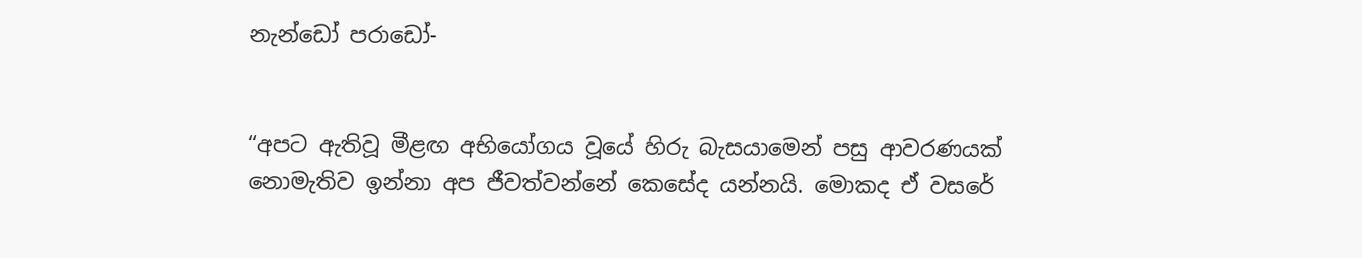නැන්ඩෝ පරාඩෝ-


“අපට ඇතිවූ මීළඟ අභියෝගය වූයේ හිරු බැසයාමෙන් පසු ආවරණයක් නොමැතිව ඉන්නා අප ජීවත්වන්නේ කෙසේද යන්නයි. මොකද ඒ වසරේ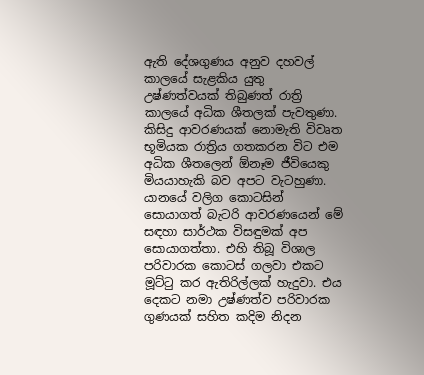ඇති දේශගුණය අනුව දහවල් කාලයේ සැළකිය යුතු උෂ්ණත්වයක් තිබුණත් රාත්‍රි කාලයේ අධික ශීතලක් පැවතුණා. කිසිදු ආවරණයක් නොමැති විවෘත භූමියක රාත්‍රිය ගතකරන විට එම අධික ශීතලෙන් ඕනෑම ජීවියෙකු මියයාහැකි බව අපට වැටහුණා. යානයේ වලිග කොටසින් සොයාගත් බැටරි ආවරණයෙන් මේ සඳහා සාර්ථක විසඳුමක් අප සොයාගත්තා. එහි තිබූ විශාල පරිවාරක කොටස් ගලවා එකට මූට්ටු කර ඇතිරිල්ලක් හැදුවා. එය දෙකට නමා උෂ්ණත්ව පරිවාරක ගුණයක් සහිත කදිම නිදන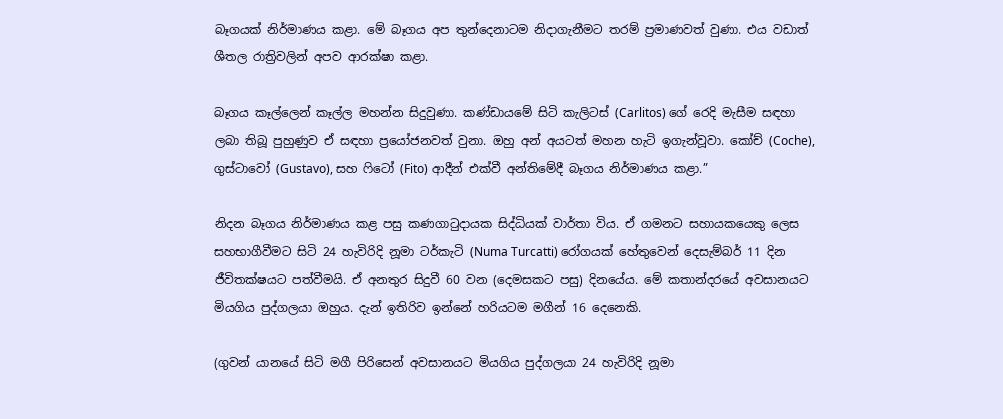බෑගයක් නිර්මාණය කළා. මේ බෑගය අප තුන්දෙනාටම නිදාගැනීමට තරම් ප්‍රමාණවත් වුණා. එය වඩාත් ශීතල රාත්‍රිවලින් අපව ආරක්ෂා කළා.

බෑගය කෑල්ලෙන් කෑල්ල මහන්න සිදුවුණා. කණ්ඩායමේ සිටි කැලිටස් (Carlitos) ගේ රෙදි මැසීම සඳහා ලබා තිබූ පුහුණුව ඒ සඳහා ප්‍රයෝජනවත් වුනා. ඔහු අන් අයටත් මහන හැටි ඉගැන්වූවා. කෝච් (Coche), ගුස්ටාවෝ (Gustavo), සහ ෆිටෝ (Fito) ආදීන් එක්වී අන්තිමේදී බෑගය නිර්මාණය කළා.”

නිදන බෑගය නිර්මාණය කළ පසු කණගාටුදායක සිද්ධියක් වාර්තා විය. ඒ ගමනට සහායකයෙකු ලෙස සහභාගීවීමට සිටි 24 හැවිරිදි නූමා ටර්කැටි (Numa Turcatti) රෝගයක් හේතුවෙන් දෙසැම්බර් 11 දින ජීවිතක්ෂයට පත්වීමයි. ඒ අනතුර සිදුවී 60 වන (දෙමසකට පසු) දිනයේය. මේ කතාන්දරයේ අවසානයට මියගිය පුද්ගලයා ඔහුය. දැන් ඉතිරිව ඉන්නේ හරියටම මගීන් 16 දෙනෙකි.

(ගුවන් යානයේ සිටි මගී පිරිසෙන් අවසානයට මියගිය පුද්ගලයා 24 හැවිරිදි නූමා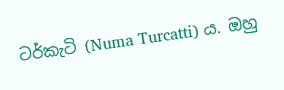ටර්කැටි (Numa Turcatti) ය. ඔහු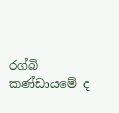රග්බි කණ්ඩායමේ ද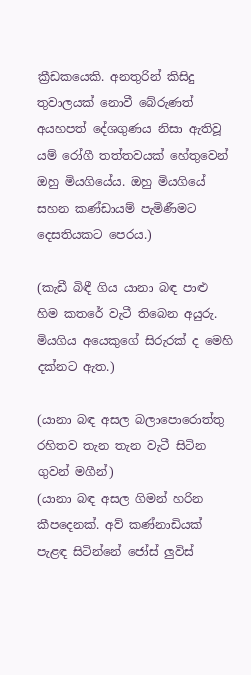ක්‍රීඩකයෙකි. අනතුරින් කිසිදු තුවාලයක් නොවී බේරුණත් අයහපත් දේශගුණය නිසා ඇතිවූ යම් රෝගී තත්තවයක් හේතුවෙන් ඔහු මියගියේය. ඔහු මියගියේ සහන කණ්ඩායම් පැමිණීමට දෙසතියකට පෙරය.)

(කැඩී බිඳී ගිය යානා බඳ පාළු හිම කතරේ වැටී තිබෙන අයුරු. මියගිය අයෙකුගේ සිරුරක් ද මෙහි දක්නට ඇත.)

(යානා බඳ අසල බලාපොරොත්තු රහිතව තැන තැන වැටී සිටින ගුවන් මගීන්)
(යානා බඳ අසල ගිමන් හරින කීපදෙනක්. අව් කණ්නාඩියක් පැළඳ සිටින්නේ ජෝස් ලුවිස්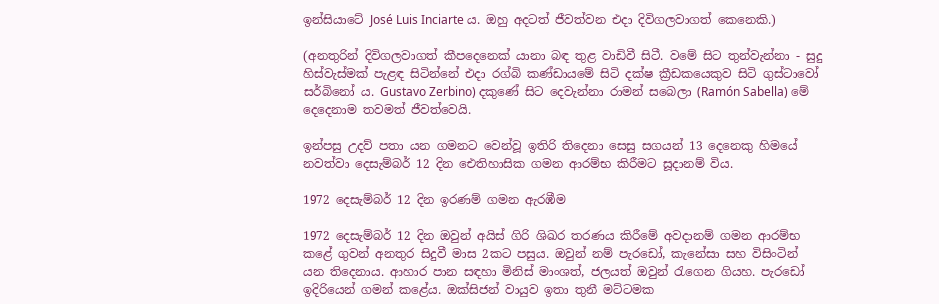ඉන්සියාටේ José Luis Inciarte ය. ඔහු අදටත් ජීවත්වන එදා දිවිගලවාගත් කෙනෙකි.)

(අනතුරින් දිවිගලවාගත් කීපදෙනෙක් යානා බඳ තුළ වාඩිවී සිටී. වමේ සිට තුන්වැන්නා - සුදු හිස්වැස්මක් පැළඳ සිටින්නේ එදා රග්බි කණ්ඩායමේ සිටි දක්ෂ ක්‍රීඩකයෙකුව සිටි ගුස්ටාවෝ සර්බිනෝ ය. Gustavo Zerbino) දකුණේ සිට දෙවැන්නා රාමන් සබෙලා (Ramón Sabella) මේ දෙදෙනාම තවමත් ජීවත්වෙයි.

ඉන්පසු උදව් පතා යන ගමනට වෙන්වූ ඉතිරි තිදෙනා සෙසු සගයන් 13 දෙනෙකු හිමයේ නවත්වා දෙසැම්බර් 12 දින ඓතිහාසික ගමන ආරම්භ කිරීමට සූදානම් විය.

1972 දෙසැම්බර් 12 දින ඉරණම් ගමන ඇරඹීම

1972 දෙසැම්බර් 12 දින ඔවුන් අයිස් ගිරි ශිඛර තරණය කිරීමේ අවදානම් ගමන ආරම්භ කළේ ගුවන් අනතුර සිදුවී මාස 2කට පසුය. ඔවුන් නම් පැරඩෝ, කැනේසා සහ විසිංටින් යන තිදෙනාය. ආහාර පාන සඳහා මිනිස් මාංශත්, ජලයත් ඔවුන් රැගෙන ගියහ. පැරඩෝ ඉදිරියෙන් ගමන් කළේය. ඔක්සිජන් වායුව ඉතා තුනී මට්ටමක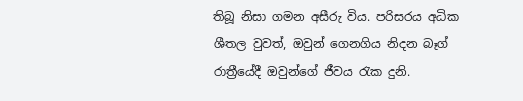තිබූ නිසා ගමන අසීරු විය. පරිසරය අධික ශීතල වුවත්, ඔවුන් ගෙනගිය නිදන බෑග් රාත්‍රීයේදී ඔවුන්ගේ ජීවය රැක දුනි.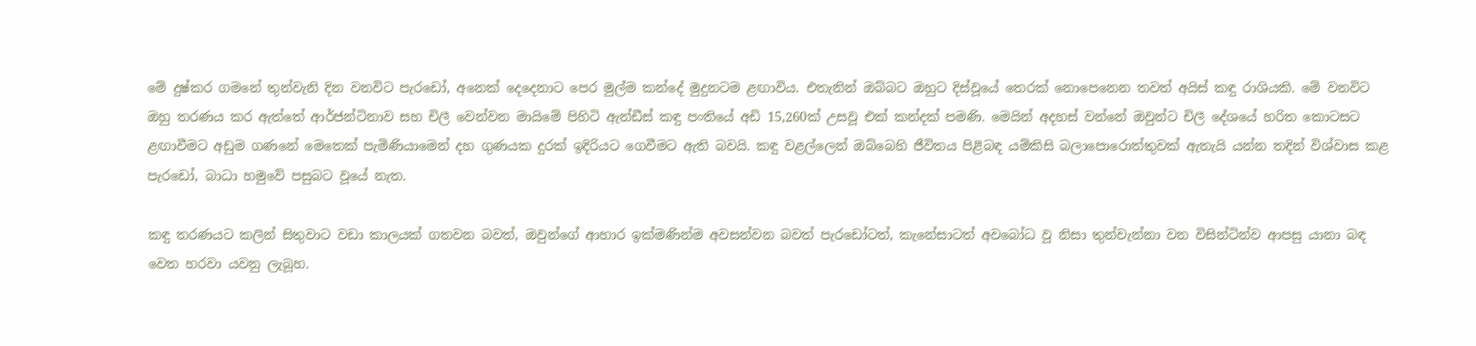මේ දුෂ්කර ගමනේ තුන්වැනි දින වනවිට පැරඩෝ, අනෙක් දෙදෙනාට පෙර මුල්ම කන්දේ මුදුනටම ළඟාවිය. එතැනින් ඔබ්බට ඔහුට දිස්වූයේ තෙරක් නොපෙනෙන තවත් අයිස් කඳු රාශියකි. මේ වනවිට ඔහු තරණය කර ඇත්තේ ආර්ජන්ටිනාව සහ චිලී වෙන්වන මායිමේ පිහිටි ඇන්ඩීස් කඳු පංතියේ අඩි 15,260ක් උසවූ එක් කන්දක් පමණි. මෙයින් අදහස් වන්නේ ඔවුන්ට චිලී දේශයේ හරිත කොටසට ළඟාවීමට අඩුම ගණනේ මෙතෙක් පැමිණියාමෙන් දහ ගුණයක දුරක් ඉදිරියට ගෙවීමට ඇති බවයි. කඳු වළල්ලෙන් ඔබ්බෙහි ජීවිතය පිළිබඳ යම්කිසි බලාපොරොත්තුවක් ඇතැයි යන්න තදින් විශ්වාස කළ පැරඩෝ, බාධා හමුවේ පසුබට වූයේ නැත.

කඳු තරණයට කලින් සිතුවාට වඩා කාලයක් ගතවන බවත්, ඔවුන්ගේ ආහාර ඉක්මණින්ම අවසන්වන බවත් පැරඩෝටත්, කැනේසාටත් අවබෝධ වූ නිසා තුන්වැන්නා වන විසින්ටින්ව ආපසු යානා බඳ වෙත හරවා යවනු ලැබූහ.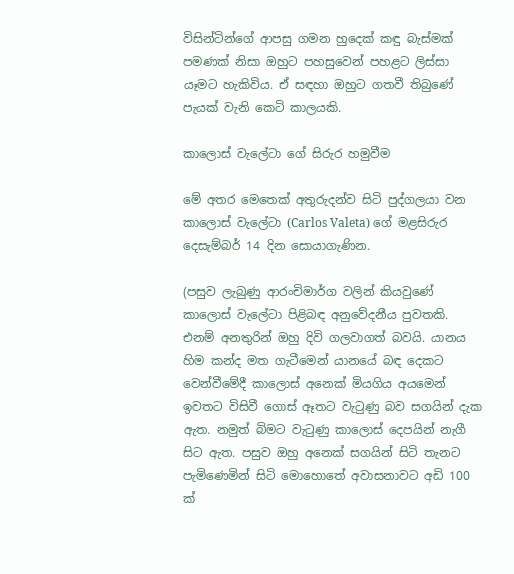විසින්ටින්ගේ ආපසු ගමන හුදෙක් කඳු බැස්මක් පමණක් නිසා ඔහුට පහසුවෙන් පහළට ලිස්සා යෑමට හැකිවිය. ඒ සඳහා ඔහුට ගතවී තිබුණේ පැයක් වැනි කෙටි කාලයකි.

කාලොස් වැලේටා ගේ සිරුර හමුවීම

මේ අතර මෙතෙක් අතුරුදන්ව සිටි පුද්ගලයා වන කාලොස් වැලේටා (Carlos Valeta) ගේ මළසිරුර දෙසැම්බර් 14 දින සොයාගැණින.

(පසුව ලැබුණු ආරංචිමාර්ග වලින් කියවුණේ කාලොස් වැලේටා පිළිබඳ අනුවේදනීය පුවතකි. එනම් අනතුරින් ඔහු දිවි ගලවාගත් බවයි. යානය හිම කන්ද මත ගැටීමෙන් යානයේ බඳ දෙකට වෙන්වීමේදී කාලොස් අනෙක් මියගිය අයමෙන් ඉවතට විසිවී ගොස් ඈතට වැටුණු බව සගයින් දැක ඇත. නමුත් බිමට වැටුණු කාලොස් දෙපයින් නැගී සිට ඇත. පසුව ඔහු අනෙක් සගයින් සිටි තැනට පැමිණෙමින් සිටි මොහොතේ අවාසනාවට අඩි 100 ක්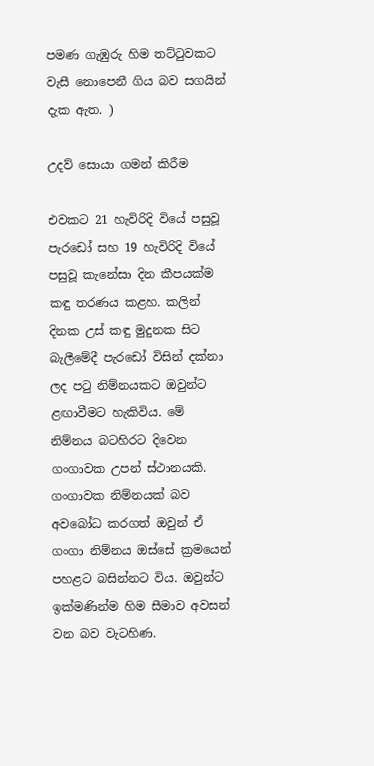පමණ ගැඹුරු හිම තට්ටුවකට වැසී නොපෙනී ගිය බව සගයින් දැක ඇත. )

උදව් සොයා ගමන් කිරීම

එවකට 21 හැවිරිදි වියේ පසුවූ පැරඩෝ සහ 19 හැවිරිදි වියේ පසුවූ කැනේසා දින කීපයක්ම කඳු තරණය කළහ. කලින් දිනක උස් කඳු මුදුනක සිට බැලීමේදී පැරඩෝ විසින් දක්නා ලද පටු නිම්නයකට ඔවුන්ට ළඟාවීමට හැකිවිය. මේ නිම්නය බටහිරට දිවෙන ගංගාවක උපන් ස්ථානයකි. ගංගාවක නිම්නයක් බව අවබෝධ කරගත් ඔවුන් ඒ ගංගා නිම්නය ඔස්සේ ක්‍රමයෙන් පහළට බසින්නට විය. ඔවුන්ට ඉක්මණින්ම හිම සීමාව අවසන් වන බව වැටහිණ.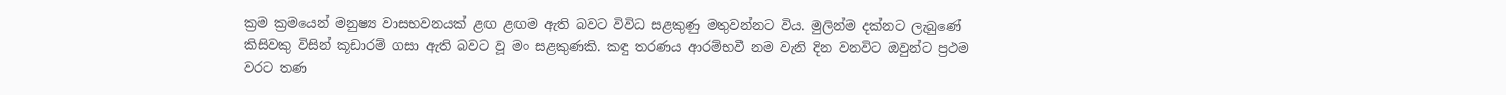ක්‍රම ක්‍රමයෙන් මනුෂ්‍ය වාසභවනයක් ළඟ ළඟම ඇති බවට විවිධ සළකුණු මතුවන්නට විය. මුලින්ම දක්නට ලැබුණේ කිසිවකු විසින් කූඩාරම් ගසා ඇති බවට වූ මං සළකුණකි. කඳු තරණය ආරම්භවී නම වැනි දින වනවිට ඔවුන්ට ප්‍රථම වරට තණ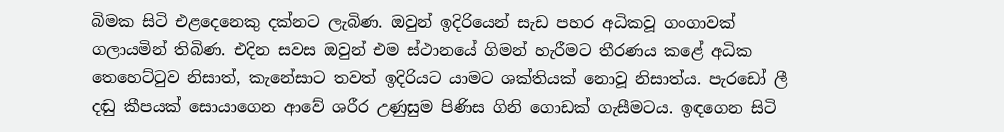බිමක සිටි එළදෙනෙකු දක්නට ලැබිණ. ඔවුන් ඉදිරියෙන් සැඩ පහර අධිකවූ ගංගාවක් ගලායමින් තිබිණ. එදින සවස ඔවුන් එම ස්ථානයේ ගිමන් හැරීමට තීරණය කළේ අධික තෙහෙට්ටුව නිසාත්, කැනේසාට තවත් ඉදිරියට යාමට ශක්තියක් නොවූ නිසාත්ය. පැරඩෝ ලී දඬු කීපයක් සොයාගෙන ආවේ ශරීර උණුසුම පිණිස ගිනි ගොඩක් ගැසීමටය. ඉඳගෙන සිටි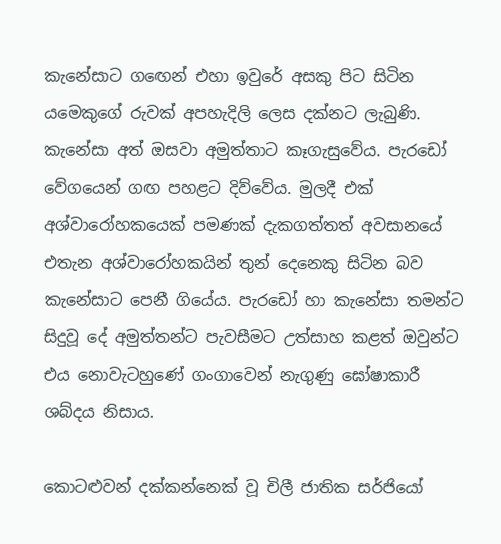කැනේසාට ගඟෙන් එහා ඉවුරේ අසකු පිට සිටින යමෙකුගේ රුවක් අපහැදිලි ලෙස දක්නට ලැබුණි. කැනේසා අත් ඔසවා අමුත්තාට කෑගැසුවේය. පැරඩෝ වේගයෙන් ගඟ පහළට දිව්වේය. මුලදී එක් අශ්වාරෝහකයෙක් පමණක් දැකගත්තත් අවසානයේ එතැන අශ්වාරෝහකයින් තුන් දෙනෙකු සිටින බව කැනේසාට පෙනී ගියේය. පැරඩෝ හා කැනේසා තමන්ට සිදුවූ දේ අමුත්තන්ට පැවසීමට උත්සාහ කළත් ඔවුන්ට එය නොවැටහුණේ ගංගාවෙන් නැගුණු ඝෝෂාකාරී ශබ්දය නිසාය.

කොටළුවන් දක්කන්නෙක් වූ චිලී ජාතික සර්ජියෝ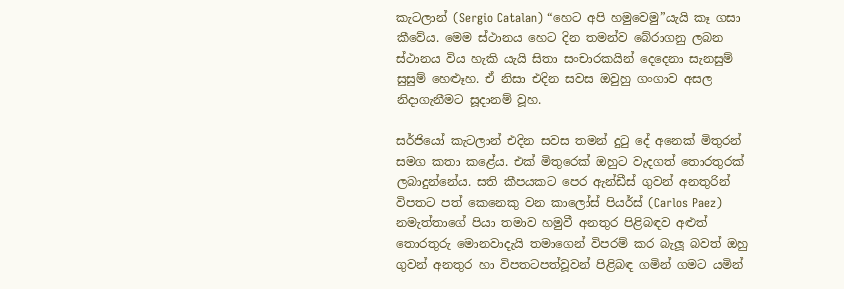කැටලාන් (Sergio Catalan) “හෙට අපි හමුවෙමු”යැයි කෑ ගසා කීවේය. මෙම ස්ථානය හෙට දින තමන්ව බේරාගනු ලබන ස්ථානය විය හැකි යැයි සිතා සංචාරකයින් දෙදෙනා සැනසුම් සුසුම් හෙළූහ. ඒ නිසා එදින සවස ඔවුහු ගංගාව අසල නිදාගැනීමට සූදානම් වූහ.

සර්ජියෝ කැටලාන් එදින සවස තමන් දුටු දේ අනෙක් මිතුරන් සමග කතා කළේය. එක් මිතුරෙක් ඔහුට වැදගත් තොරතුරක් ලබාදුන්නේය. සති කීපයකට පෙර ඇන්ඩීස් ගුවන් අනතුරින් විපතට පත් කෙනෙකු වන කාලෝස් පියර්ස් (Carlos Paez) නමැත්තාගේ පියා තමාව හමුවී අනතුර පිළිබඳව අළුත් තොරතුරු මොනවාදැයි තමාගෙන් විපරම් කර බැලූ බවත් ඔහු ගුවන් අනතුර හා විපතටපත්වූවන් පිළිබඳ ගමින් ගමට යමින්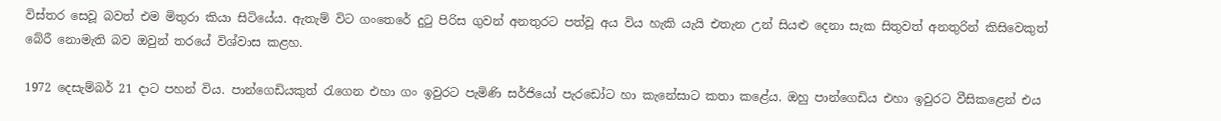විස්තර සෙවූ බවත් එම මිතුරා කියා සිටියේය. ඇතැම් විට ගංතෙරේ දුටු පිරිස ගුවන් අනතුරට පත්වූ අය විය හැකි යැයි එතැන උන් සියළු දෙනා සැක සිතුවත් අනතුරින් කිසිවෙකුත් බේරී නොමැති බව ඔවුන් තරයේ විශ්වාස කළහ.

1972 දෙසැම්බර් 21 දාට පහන් විය. පාන්ගෙඩියකුත් රැගෙන එහා ගං ඉවුරට පැමිණි සර්ජියෝ පැරඩෝට හා කැනේසාට කතා කළේය. ඔහු පාන්ගෙඩිය එහා ඉවුරට වීසිකළෙන් එය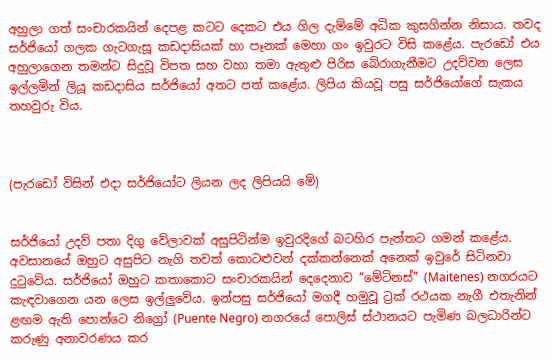අහුලා ගත් සංචාරකයින් දෙපළ කටට දෙකට එය ගිල දැම්මේ අධික කුසගින්න නිසාය. තවද සර්ජියෝ ගලක ගැටගැසූ කඩදාසියක් හා පෑනක් මෙහා ගං ඉවුරට විසි කළේය. පැරඩෝ එය අහුලාගෙන තමන්ට සිදුවූ විපත සහ වහා තමා ඇතුළු පිරිස බේරාගැනීමට උදව්වන ලෙස ඉල්ලමින් ලියූ කඩදාසිය සර්ජියෝ අතට පත් කළේය. ලිපිය කියවූ පසු සර්ජියෝගේ සැකය තහවුරු විය.



(පැරඩෝ විසින් එදා සර්ජියෝට ලියන ලද ලිපියයි මේ)


සර්ජියෝ උදව් පතා දිගු වේලාවක් අසුපිටින්ම ඉවුරදිගේ බටහිර පැත්තට ගමන් කළේය. අවසානයේ ඔහුට අසුපිට නැගි තවත් කොටළුවන් දක්කන්නෙක් අනෙක් ඉවුරේ සිටිනවා දුටුවේය. සර්ජියෝ ඔහුට කතාකොට සංචාරකයින් දෙදෙනාව “මේටිනස්” (Maitenes) නගරයට කැඳවාගෙන යන ලෙස ඉල්ලුවේය. ඉන්පසු සර්ජියෝ මගදී හමුවූ ට්‍රක් රථයක නැගී එතැනින් ළඟම ඇති පොන්ටෙ නිග්‍රෝ (Puente Negro) නගරයේ පොලිස් ස්ථානයට පැමිණ බලධාරින්ට කරුණු අනාවරණය කර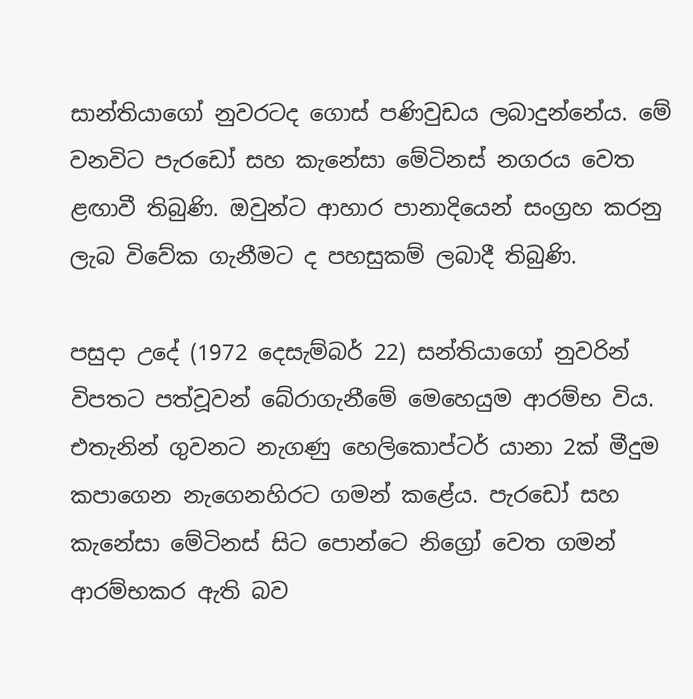සාන්තියාගෝ නුවරටද ගොස් පණිවුඩය ලබාදුන්නේය. මේ වනවිට පැරඩෝ සහ කැනේසා මේටිනස් නගරය වෙත ළඟාවී තිබුණි. ඔවුන්ට ආහාර පානාදියෙන් සංග්‍රහ කරනු ලැබ විවේක ගැනීමට ද පහසුකම් ලබාදී තිබුණි.

පසුදා උදේ (1972 දෙසැම්බර් 22) සන්තියාගෝ නුවරින් විපතට පත්වූවන් බේරාගැනීමේ මෙහෙයුම ආරම්භ විය. එතැනින් ගුවනට නැගණු හෙලිකොප්ටර් යානා 2ක් මීදුම කපාගෙන නැගෙනහිරට ගමන් කළේය. පැරඩෝ සහ කැනේසා මේටිනස් සිට පොන්ටෙ නිග්‍රෝ වෙත ගමන් ආරම්භකර ඇති බව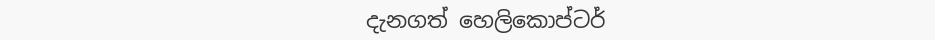දැනගත් හෙලිකොප්ටර්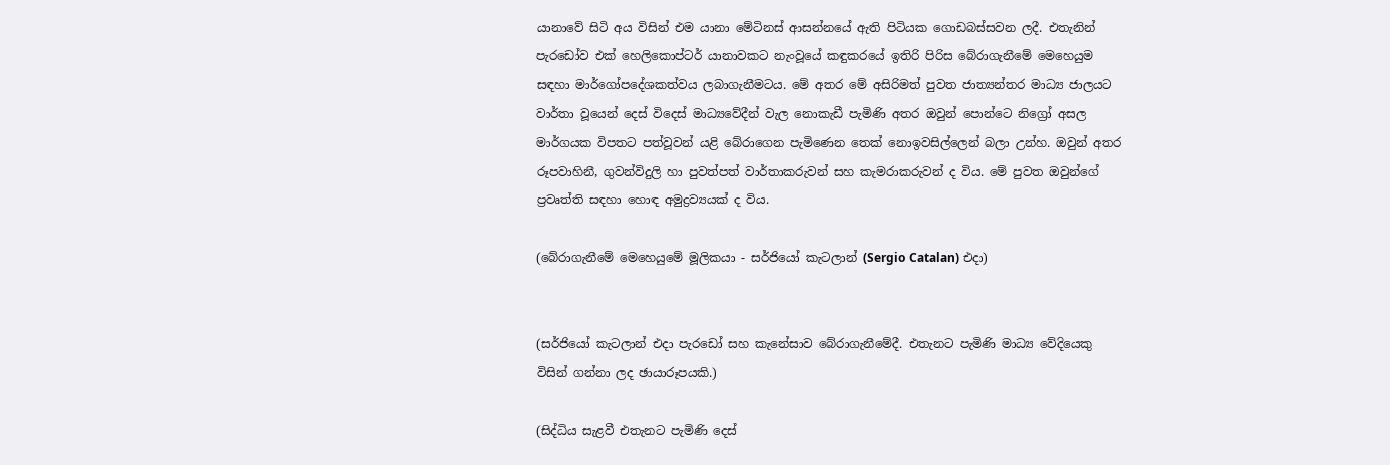යානාවේ සිටි අය විසින් එම යානා මේටිනස් ආසන්නයේ ඇති පිටියක ගොඩබස්සවන ලදී. එතැනින් පැරඩෝව එක් හෙලිකොප්ටර් යානාවකට නැංවූයේ කඳුකරයේ ඉතිරි පිරිස බේරාගැනීමේ මෙහෙයුම සඳහා මාර්ගෝපදේශකත්වය ලබාගැනීමටය. මේ අතර මේ අසිරිමත් පුවත ජාත්‍යන්තර මාධ්‍ය ජාලයට වාර්තා වූයෙන් දෙස් විදෙස් මාධ්‍යවේදීන් වැල නොකැඩී පැමිණි අතර ඔවුන් පොන්ටෙ නිග්‍රෝ අසල මාර්ගයක විපතට පත්වූවන් යළි බේරාගෙන පැමිණෙන තෙක් නොඉවසිල්ලෙන් බලා උන්හ. ඔවුන් අතර රූපවාහිනී, ගුවන්විදුලි හා පුවත්පත් වාර්තාකරුවන් සහ කැමරාකරුවන් ද විය. මේ පුවත ඔවුන්ගේ ප්‍රවෘත්ති සඳහා හොඳ අමුද්‍රව්‍යයක් ද විය.

(බේරාගැනීමේ මෙහෙයුමේ මූලිකයා - සර්ජියෝ කැටලාන් (Sergio Catalan) එදා)


(සර්ජියෝ කැටලාන් එදා පැරඩෝ සහ කැනේසාව බේරාගැනීමේදී. එතැනට පැමිණි මාධ්‍ය වේදියෙකු විසින් ගන්නා ලද ඡායාරූපයකි.)

(සිද්ධිය සැළවී එතැනට පැමිණි දෙස්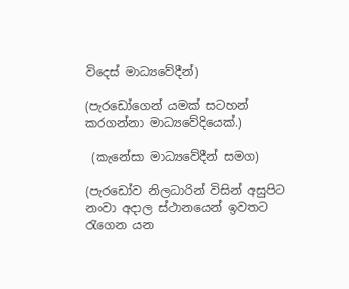විදෙස් මාධ්‍යවේදීන්)

(පැරඩෝගෙන් යමක් සටහන් කරගන්නා මාධ්‍යවේදියෙක්.)

 (කැනේසා මාධ්‍යවේදීන් සමග)

(පැරඩෝව නිලධාරින් විසින් අසුපිට නංවා අදාල ස්ථානයෙන් ඉවතට රැගෙන යන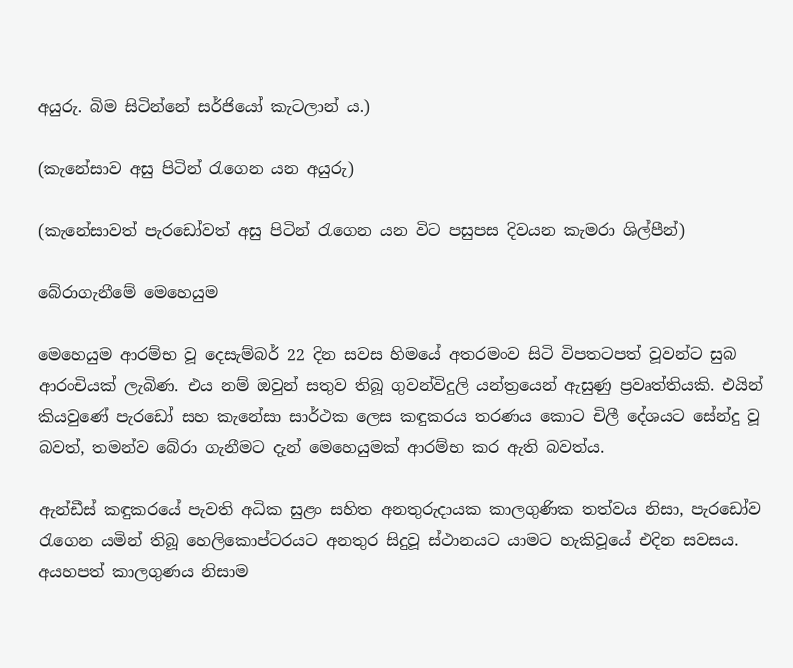අයුරු. බිම සිටින්නේ සර්ජියෝ කැටලාන් ය.)

(කැනේසාව අසු පිටින් රැගෙන යන අයුරු)

(කැනේසාවත් පැරඩෝවත් අසු පිටින් රැගෙන යන විට පසුපස දිවයන කැමරා ශිල්පීන්)

බේරාගැනීමේ මෙහෙයුම

මෙහෙයුම ආරම්භ වූ දෙසැම්බර් 22 දින සවස හිමයේ අතරමංව සිටි විපතටපත් වූවන්ට සුබ ආරංචියක් ලැබිණ. එය නම් ඔවුන් සතුව තිබූ ගුවන්විදුලි යන්ත්‍රයෙන් ඇසුණු ප්‍රවෘත්තියකි. එයින් කියවුණේ පැරඩෝ සහ කැනේසා සාර්ථක ලෙස කඳුකරය තරණය කොට චිලී දේශයට සේන්දු වූ බවත්, තමන්ව බේරා ගැනීමට දැන් මෙහෙයුමක් ආරම්භ කර ඇති බවත්ය.

ඇන්ඩීස් කඳුකරයේ පැවති අධික සුළං සහිත අනතුරුදායක කාලගුණික තත්වය නිසා, පැරඩෝව රැගෙන යමින් තිබූ හෙලිකොප්ටරයට අනතුර සිදුවූ ස්ථානයට යාමට හැකිවූයේ එදින සවසය. අයහපත් කාලගුණය නිසාම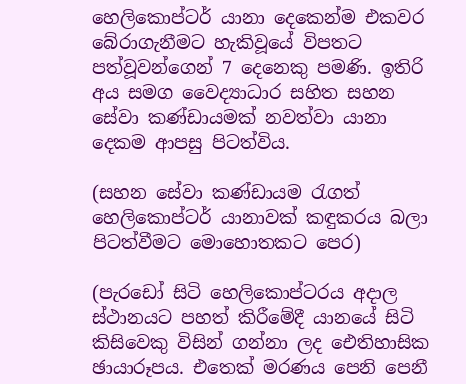හෙලිකොප්ටර් යානා දෙකෙන්ම එකවර බේරාගැනීමට හැකිවූයේ විපතට පත්වූවන්ගෙන් 7 දෙනෙකු පමණි. ඉතිරි අය සමග වෛද්‍යාධාර සහිත සහන සේවා කණ්ඩායමක් නවත්වා යානා දෙකම ආපසු පිටත්විය.

(සහන සේවා කණ්ඩායම රැගත් හෙලිකොප්ටර් යානාවක් කඳුකරය බලා පිටත්වීමට මොහොතකට පෙර)

(පැරඩෝ සිටි හෙලිකොප්ටරය අදාල ස්ථානයට පහත් කිරීමේදී යානයේ සිටි කිසිවෙකු විසින් ගන්නා ලද ඓතිහාසික ඡායාරූපය. එතෙක් මරණය පෙනි පෙනී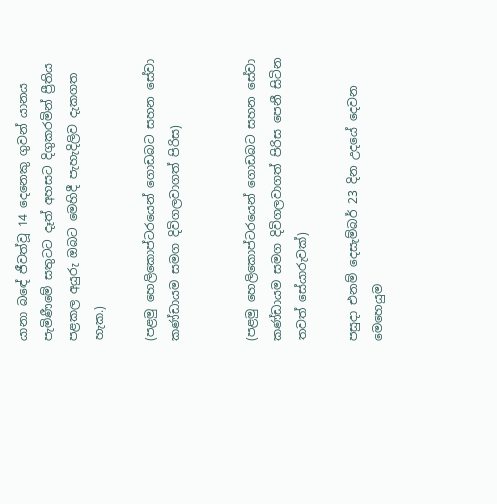යානා බ‍ඳේ ජීවත්වූ 14 දෙනෙකු ගුවන් යානය පැමිණීමේ සතුටට දෑත් අහසට දිගුකරමින් ප්‍රීතිය පළකල අයුරු ඔබට මෙහිදී පැහැදිලිව දැකගත හැක.)

(පළමු හෙලිකොප්ටරයෙන් ගොඩබට සහන සේවා කණ්ඩායම සමග දිවිගලවාගත් පිරිස)


(පළමු හෙලිකොප්ටරයෙන් ගොඩබට සහන සේවා කණ්ඩායම සමග දිවිගලවාගත් පිරිස පෙනී සිටින තවත් සේයාරුවක්)

පසුදා එනම් දෙසැම්බර් 23 දින උදයේ දෙවන මෙහෙයුම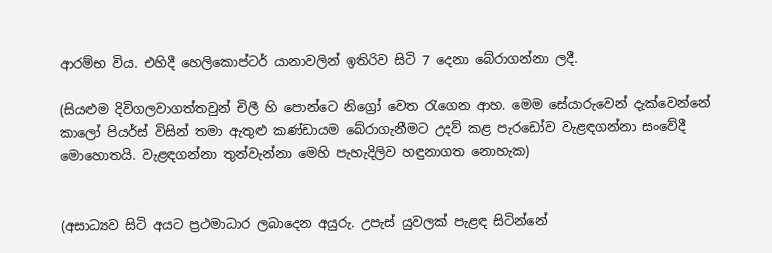ආරම්භ විය. එහිදී හෙලිකොප්ටර් යානාවලින් ඉතිරිව සිටි 7 දෙනා බේරාගන්නා ලදී.

(සියළුම දිවිගලවාගත්තවුන් චිලී හි පොන්ටෙ නිග්‍රෝ වෙත රැගෙන ආහ. මෙම සේයාරුවෙන් දැක්වෙන්නේ කාලෝ පියර්ස් විසින් තමා ඇතුළු කණ්ඩායම බේරාගැනීමට උදව් කළ පැරඩෝව වැළඳගන්නා සංවේදී මොහොතයි. වැළඳගන්නා තුන්වැන්නා මෙහි පැහැදිලිව හඳුනාගත නොහැක)


(අසාධ්‍යව සිටි අයට ප්‍රථමාධාර ලබාදෙන අයුරු. උපැස් යුවලක් පැළඳ සිටින්නේ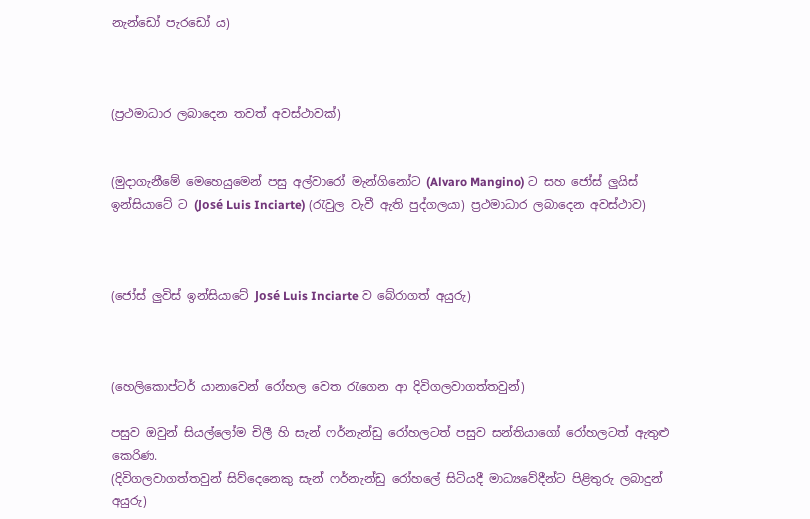නැන්ඩෝ පැරඩෝ ය)



(ප්‍රථමාධාර ලබාදෙන තවත් අවස්ථාවක්)


(මුදාගැනීමේ මෙහෙයුමෙන් පසු අල්වාරෝ මැන්ගිනෝට (Alvaro Mangino) ට සහ ජෝස් ලුයිස් ඉන්සියාටේ ට (José Luis Inciarte) (රැවුල වැවී ඇති පුද්ගලයා) ප්‍රථමාධාර ලබාදෙන අවස්ථාව)



(ජෝස් ලුවිස් ඉන්සියාටේ José Luis Inciarte ව බේරාගත් අයුරු)



(හෙලිකොප්ටර් යානාවෙන් රෝහල වෙත රැගෙන ආ දිවිගලවාගත්තවුන්)

පසුව ඔවුන් සියල්ලෝම චිලී හි සැන් ෆර්නැන්ඩු රෝහලටත් පසුව සන්තියාගෝ රෝහලටත් ඇතුළු කෙරිණ.
(දිවිගලවාගත්තවුන් සිව්දෙනෙකු සැන් ෆර්නැන්ඩු රෝහලේ සිටියදී මාධ්‍යවේදීන්ට පිළිතුරු ලබාදුන් අයුරු)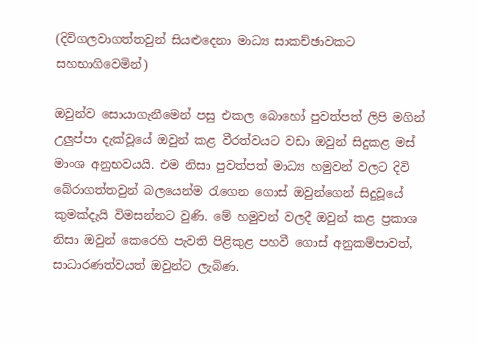(දිවිගලවාගත්තවුන් සියළුදෙනා මාධ්‍ය සාකච්ඡාවකට සහභාගිවෙමින්)

ඔවුන්ව සොයාගැනීමෙන් පසු එකල බොහෝ පුවත්පත් ලිපි මගින් උලුප්පා දැක්වූයේ ඔවුන් කළ වීරත්වයට වඩා ඔවුන් සිදුකළ මස් මාංශ අනුභවයයි. එම නිසා පුවත්පත් මාධ්‍ය හමුවන් වලට දිවි බේරාගත්තවුන් බලයෙන්ම රැගෙන ගොස් ඔවුන්ගෙන් සිදුවූයේ කුමක්දැයි විමසන්නට වුණි. මේ හමුවන් වලදී ඔවුන් කළ ප්‍රකාශ නිසා ඔවුන් කෙරෙහි පැවති පිළිකුළ පහවී ගොස් අනුකම්පාවත්, සාධාරණත්වයත් ඔවුන්ට ලැබිණ.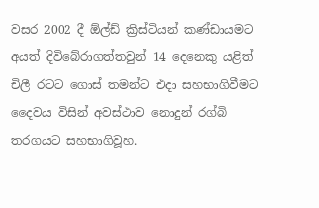වසර 2002 දී ඕල්ඩ් ක්‍රිස්ටියන් කණ්ඩායමට අයත් දිවිබේරාගත්තවුන් 14 දෙනෙකු යළිත් චිලී රටට ගොස් තමන්ට එදා සහභාගිවීමට දෛවය විසින් අවස්ථාව නොදුන් රග්බි තරගයට සහභාගිවූහ.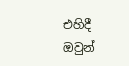එහිදී ඔවුන්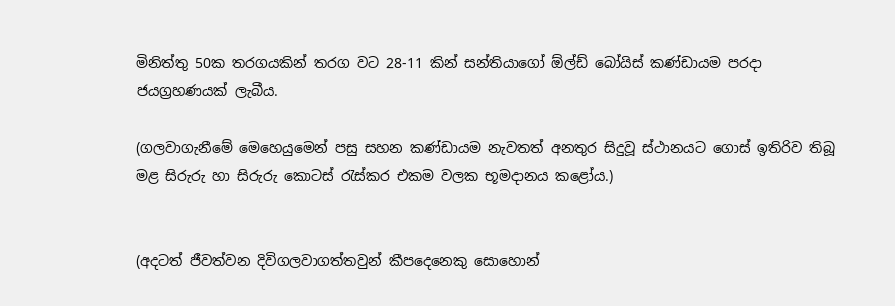මිනිත්තු 50ක තරගයකින් තරග වට 28-11 කින් සන්තියාගෝ ඕල්ඩ් බෝයිස් කණ්ඩායම පරදා ජයග්‍රහණයක් ලැබීය.

(ගලවාගැනීමේ මෙහෙයුමෙන් පසු සහන කණ්ඩායම නැවතත් අනතුර සිදුවූ ස්ථානයට ගොස් ඉතිරිව තිබූ මළ සිරුරු හා සිරුරු කොටස් රැස්කර එකම වලක භූමදානය කළෝය.)


(අදටත් ජීවත්වන දිවිගලවාගත්තවුන් කීපදෙනෙකු සොහොන්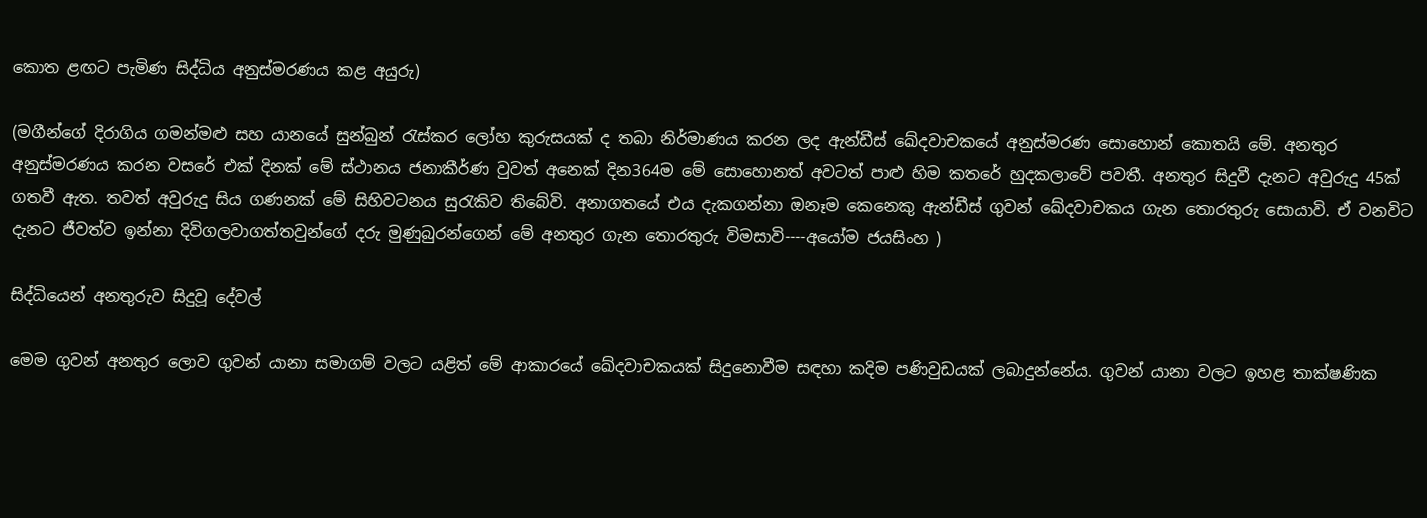කොත ළඟට පැමිණ සිද්ධිය අනුස්මරණය කළ අයුරු)

(මගීන්ගේ දිරාගිය ගමන්මළු සහ යානයේ සුන්බුන් රැස්කර ලෝහ කුරුසයක් ද තබා නිර්මාණය කරන ලද ඇන්ඩීස් ඛේදවාචකයේ අනුස්මරණ සොහොන් කොතයි මේ. අනතුර අනුස්මරණය කරන වසරේ එක් දිනක් මේ ස්ථානය ජනාකීර්ණ වුවත් අනෙක් දින364ම මේ සොහොනත් අවටත් පාළු හිම කතරේ හුදකලාවේ පවතී. අනතුර සිදුවී දැනට අවුරුදු 45ක් ගතවී ඇත. තවත් අවුරුදු සිය ගණනක් මේ සිහිවටනය සුරැකිව තිබේවි. අනාගතයේ එය දැකගන්නා ඔනෑම කෙනෙකු ඇන්ඩීස් ගුවන් ඛේදවාචකය ගැන තොරතුරු සොයාවි. ඒ වනවිට දැනට ජීවත්ව ඉන්නා දිවිගලවාගත්තවුන්ගේ දරු මුණුබුරන්ගෙන් මේ අනතුර ගැන තොරතුරු විමසාවි----අයෝම ජයසිංහ )

සිද්ධියෙන් අනතුරුව සිදුවූ දේවල්

මෙම ගුවන් අනතුර ලොව ගුවන් යානා සමාගම් වලට යළිත් මේ ආකාරයේ ඛේදවාචකයක් සිදුනොවීම සඳහා කදිම පණිවුඩයක් ලබාදුන්නේය. ගුවන් යානා වලට ඉහළ තාක්ෂණික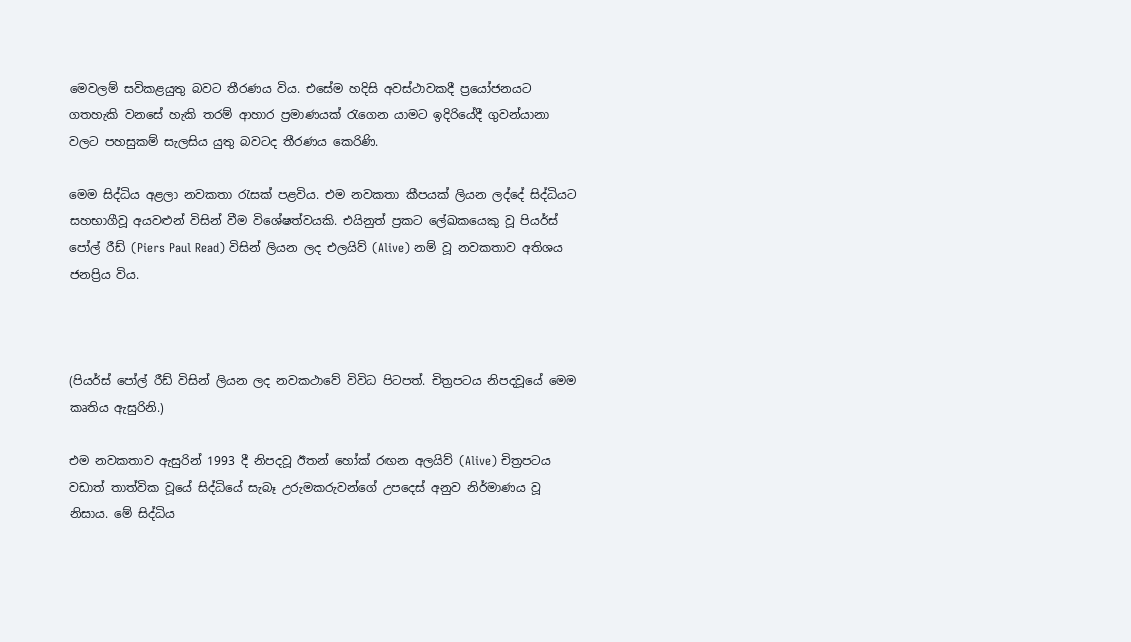මෙවලම් සවිකළයුතු බවට තීරණය විය. එසේම හදිසි අවස්ථාවකදී ප්‍රයෝජනයට ගතහැකි වනසේ හැකි තරම් ආහාර ප්‍රමාණයක් රැගෙන යාමට ඉදිරියේදී ගුවන්යානා වලට පහසුකම් සැලසිය යුතු බවටද තීරණය කෙරිණි.

මෙම සිද්ධිය අළලා නවකතා රැසක් පළවිය. එම නවකතා කීපයක් ලියන ලද්දේ සිද්ධියට සහභාගීවූ අයවළුන් විසින් වීම විශේෂත්වයකි. එයිනුත් ප්‍රකට ලේඛකයෙකු වූ පියර්ස් පෝල් රීඩ් (Piers Paul Read) විසින් ලියන ලද එලයිව් (Alive) නම් වූ නවකතාව අතිශය ජනප්‍රිය විය.



(පියර්ස් පෝල් රීඩ් විසින් ලියන ලද නවකථාවේ විවිධ පිටපත්. චිත්‍රපටය නිපදවූයේ මෙම කෘතිය ඇසුරිනි.)

එම නවකතාව ඇසුරින් 1993 දී නිපදවූ ඊතන් හෝක් රඟන අලයිව් (Alive) චිත්‍රපටය වඩාත් තාත්වික වූයේ සිද්ධියේ සැබෑ උරුමකරුවන්ගේ උපදෙස් අනුව නිර්මාණය වූ නිසාය. මේ සිද්ධිය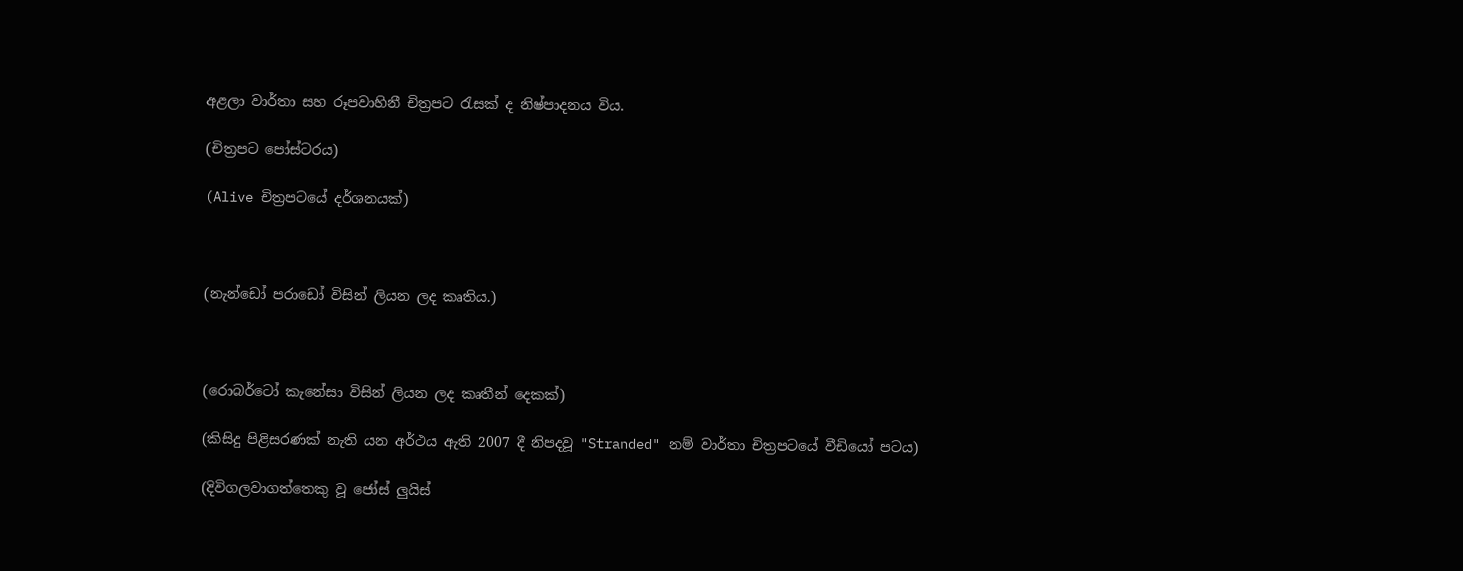අළලා වාර්තා සහ රූපවාහිනී චිත්‍රපට රැසක් ද නිෂ්පාදනය විය.

(චිත්‍රපට පෝස්ටරය)

(Alive චිත්‍රපටයේ දර්ශනයක්)



(නැන්ඩෝ පරාඩෝ විසින් ලියන ලද කෘතිය.)



(රොබර්ටෝ කැනේසා විසින් ලියන ලද කෘතීන් දෙකක්)

(කිසිදු පිළිසරණක් නැති යන අර්ථය ඇති 2007 දී නිපදවූ "Stranded" නම් වාර්තා චිත්‍රපටයේ වීඩියෝ පටය)

(දිවිගලවාගත්තෙකු වූ ජෝස් ලුයිස්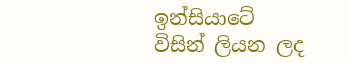ඉන්සියාටේ විසින් ලියන ලද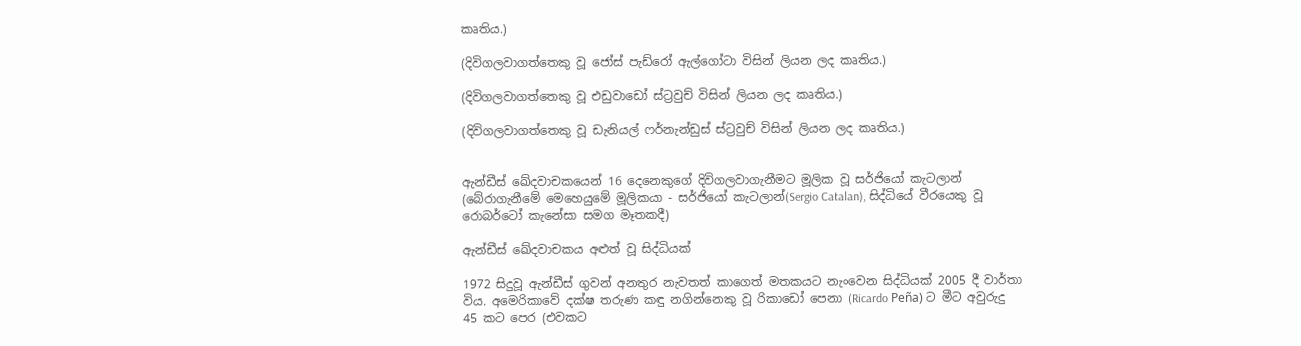කෘතිය.)

(දිවිගලවාගත්තෙකු වූ ජෝස් පැඩ්රෝ ඇල්ගෝටා විසින් ලියන ලද කෘතිය.)

(දිවිගලවාගත්තෙකු වූ එඩුවාඩෝ ස්ට්‍රවුච් විසින් ලියන ලද කෘතිය.)

(දිවිගලවාගත්තෙකු වූ ඩැනියල් ෆර්නැන්ඩුස් ස්ට්‍රවුච් විසින් ලියන ලද කෘතිය.)


ඇන්ඩීස් ඛේදවාචකයෙන් 16 දෙනෙකුගේ දිවිගලවාගැනීමට මූලික වූ සර්ජියෝ කැටලාන්
(බේරාගැනීමේ මෙහෙයුමේ මූලිකයා - සර්ජියෝ කැටලාන්(Sergio Catalan), සිද්ධියේ වීරයෙකු වූ රොබර්ටෝ කැනේසා සමග මෑතකදී)

ඇන්ඩීස් ඛේදවාචකය අළුත් වූ සිද්ධියක්

1972 සිදුවූ ඇන්ඩීස් ගුවන් අනතුර නැවතත් කාගෙත් මතකයට නැංවෙන සිද්ධියක් 2005 දී වාර්තා විය. අමෙරිකාවේ දක්ෂ තරුණ කඳු නගින්නෙකු වූ රිකාඩෝ පෙනා (Ricardo Peña) ට මීට අවුරුදු 45 කට පෙර (එවකට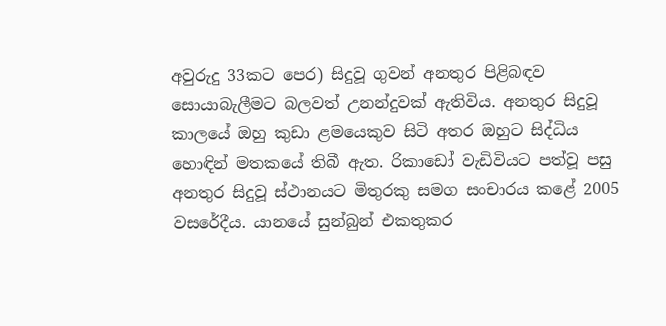අවුරුදු 33කට පෙර) සිදුවූ ගුවන් අනතුර පිළිබඳව සොයාබැලීමට බලවත් උනන්දුවක් ඇතිවිය. අනතුර සිදුවූ කාලයේ ඔහු කුඩා ළමයෙකුව සිටි අතර ඔහුට සිද්ධිය හොඳින් මතකයේ තිබී ඇත. රිකාඩෝ වැඩිවියට පත්වූ පසු අනතුර සිදුවූ ස්ථානයට මිතුරකු සමග සංචාරය කළේ 2005 වසරේදීය. යානයේ සුන්බුන් එකතුකර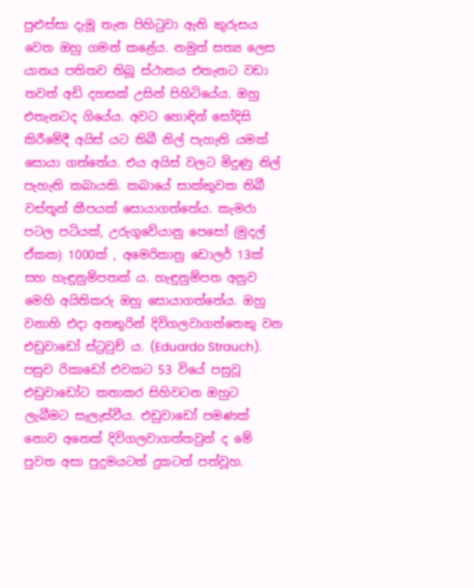පුළුස්සා දැමූ තැන පිහිටුවා ඇති කුරුසය වෙත ඔහු ගමන් කළේය. නමුත් සත්‍ය ලෙස යානය පතිතව තිබූ ස්ථානය එතැනට වඩා තවත් අඩි දහසක් උසින් පිහිටියේය. ඔහු එතැනටද ගියේය. අවට හොඳින් සෝදිසි කිරීමේදී අයිස් යට තිබී නිල් පැහැති යමක් සොයා ගත්තේය. එය අයිස් වලට මිදුණු නිල් පැහැති කබායකි. කබායේ සාක්කුවක තිබී වස්තූන් කීපයක් සොයාගත්තේය. කැමරා පටල පටියක්, උරුගුවේයානු පෙසෝ (මුදල් ඒකක) 1000ක් , අමෙරිකානු ඩොලර් 13ක් සහ හැඳුනුම්පතක් ය. හැඳුනුම්පත අනුව මෙහි අයිතිකරු ඔහු සොයාගත්තේය. ඔහු වනාහි එදා අනතුරින් දිවිගලවාගත්තෙකු වන එඩුවාඩෝ ස්ට්‍රවුච් ය. (Eduardo Strauch). පසුව රිකාඩෝ එවකට 53 වියේ පසුවූ එඩුවාඩෝට කතාකර සිහිවටන ඔහුට ලැබීමට සැලැස්වීය. එඩුවාඩෝ පමණක් නොව අනෙක් දිවිගලවාගත්තවුන් ද මේ පුවත අසා පුදුමයටත් දුකටත් පත්වූහ.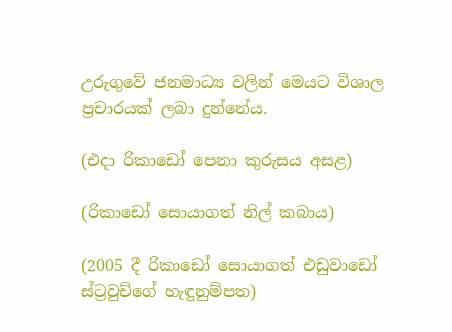උරුගුවේ ජනමාධ්‍ය වලින් මෙයට විශාල ප්‍රචාරයක් ලබා දුන්නේය.

(එදා රිකාඩෝ පෙනා කුරුසය අසළ)

(රිකාඩෝ සොයාගත් නිල් කබාය)

(2005 දී රිකාඩෝ සොයාගත් එඩුවාඩෝ ස්ට්‍රවුච්ගේ හැඳුනුම්පත)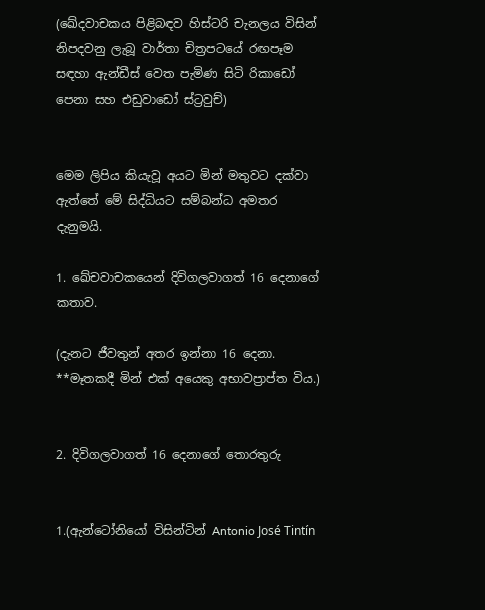(ඛේදවාචකය පිළිබඳව හිස්ටරි චැනලය විසින් නිපදවනු ලැබූ වාර්තා චිත්‍රපටයේ රඟපෑම සඳහා ඇන්ඩීස් වෙත පැමිණ සිටි රිකාඩෝ පෙනා සහ එඩුවාඩෝ ස්ට්‍රවුච්)


මෙම ලිපිය කියැවූ අයට මින් මතුවට දක්වා ඇත්තේ මේ සිද්ධියට සම්බන්ධ අමතර දැනුමයි.

1. ඛේචවාචකයෙන් දිවිගලවාගත් 16 දෙනාගේ කතාව.

(දැනට ජීවතුන් අතර ඉන්නා 16 දෙනා. **මෑතකදී මින් එක් අයෙකු අභාවප්‍රාප්ත විය.)


2. දිවිගලවාගත් 16 දෙනාගේ තොරතුරු


1.(ඇන්ටෝනියෝ විසින්ටින් Antonio José Tintín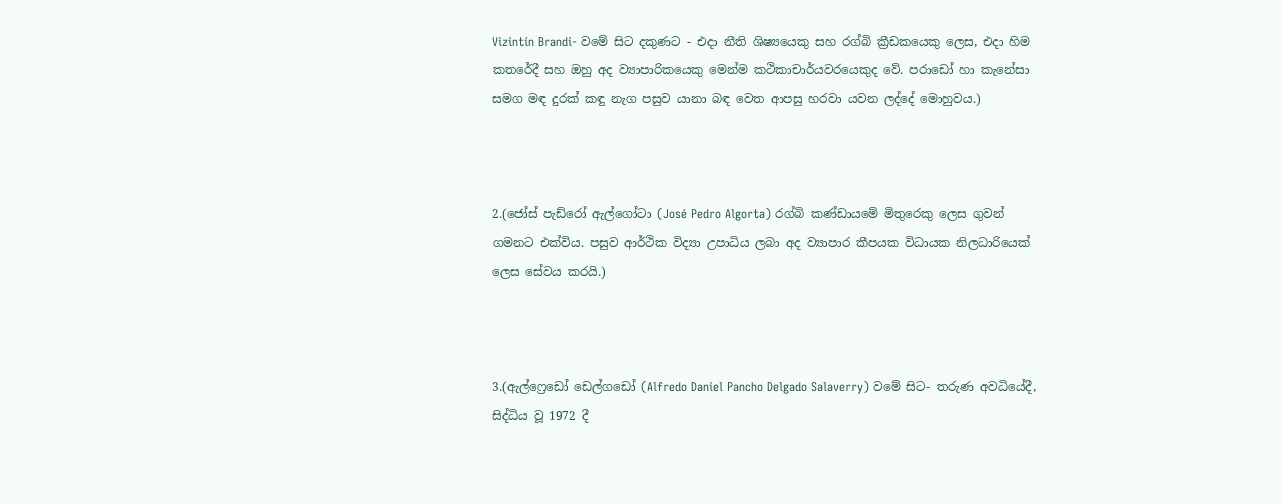Vizintín Brandi- වමේ සිට දකුණට - එදා නීති ශිෂ්‍යයෙකු සහ රග්බි ක්‍රීඩකයෙකු ලෙස, එදා හිම කතරේදී සහ ඔහු අද ව්‍යාපාරිකයෙකු මෙන්ම කථිකාචාර්යවරයෙකුද වේ. පරාඩෝ හා කැනේසා සමග මඳ දුරක් කඳු නැග පසුව යානා බඳ වෙත ආපසු හරවා යවන ලද්දේ මොහුවය.)



2.(ජෝස් පැඩ්රෝ ඇල්ගෝටා (José Pedro Algorta) රග්බි කණ්ඩායමේ මිතුරෙකු ලෙස ගුවන් ගමනට එක්විය. පසුව ආර්ථික විද්‍යා උපාධිය ලබා අද ව්‍යාපාර කීපයක විධායක නිලධාරියෙක් ලෙස සේවය කරයි.)



3.(ඇල්ෆ්‍රෙඩෝ ඩෙල්ගඩෝ (Alfredo Daniel Pancho Delgado Salaverry) වමේ සිට- තරුණ අවධියේදී, සිද්ධිය වූ 1972 දී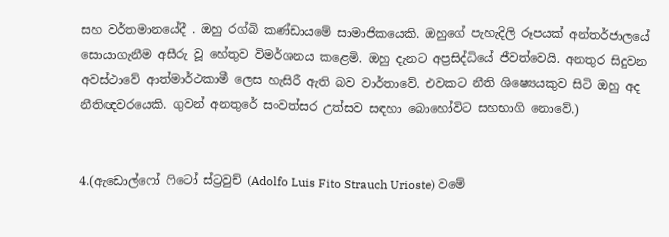සහ වර්තමානයේදී . ඔහු රග්බි කණ්ඩායමේ සාමාජිකයෙකි. ඔහුගේ පැහැදිලි රූපයක් අන්තර්ජාලයේ සොයාගැනීම අසීරු වූ හේතුව විමර්ශනය කළෙමි. ඔහු දැනට අප්‍රසිද්ධියේ ජීවත්වෙයි. අනතුර සිදුවන අවස්ථාවේ ආත්මාර්ථකාමී ලෙස හැසිරී ඇති බව වාර්තාවේ. එවකට නීති ශිෂ්‍යෙයකුව සිටි ඔහු අද නීතිඥවරයෙකි. ගුවන් අනතුරේ සංවත්සර උත්සව සඳහා බොහෝවිට සහභාගි නොවේ.)


4.(ඇඩොල්ෆෝ ෆිටෝ ස්ට්‍රවුච් (Adolfo Luis Fito Strauch Urioste) වමේ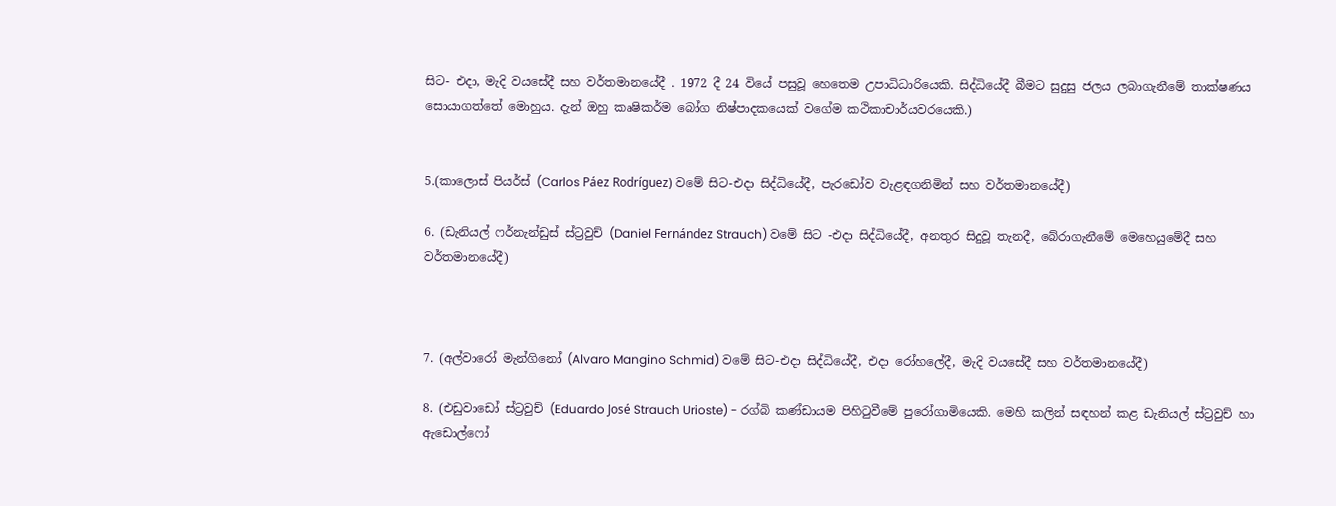සිට- එදා, මැදි වයසේදී සහ වර්තමානයේදී . 1972 දී 24 වියේ පසුවූ හෙතෙම උපාධිධාරියෙකි. සිද්ධියේදී බීමට සුදුසු ජලය ලබාගැනීමේ තාක්ෂණය සොයාගත්තේ මොහුය. දැන් ඔහු කෘෂිකර්ම බෝග නිෂ්පාදකයෙක් වගේම කථිකාචාර්යවරයෙකි.)


5.(කාලොස් පියර්ස් (Carlos Páez Rodríguez) වමේ සිට-එදා සිද්ධියේදී, පැරඩෝව වැළඳගනිමින් සහ වර්තමානයේදී)

6. (ඩැනියල් ෆර්නැන්ඩුස් ස්ට්‍රවුච් (Daniel Fernández Strauch) වමේ සිට -එදා සිද්ධියේදී, අනතුර සිදුවූ තැනදී, බේරාගැනීමේ මෙහෙයුමේදී සහ වර්තමානයේදී)



7. (අල්වාරෝ මැන්ගිනෝ (Alvaro Mangino Schmid) වමේ සිට-එදා සිද්ධියේදී, එදා රෝහලේදී, මැදි වයසේදී සහ වර්තමානයේදී)

8. (එඩුවාඩෝ ස්ට්‍රවුච් (Eduardo José Strauch Urioste) - රග්බි කණ්ඩායම පිහිටුවීමේ පුරෝගාමියෙකි. මෙහි කලින් සඳහන් කළ ඩැනියල් ස්ට්‍රවුච් හා ඇඩොල්ෆෝ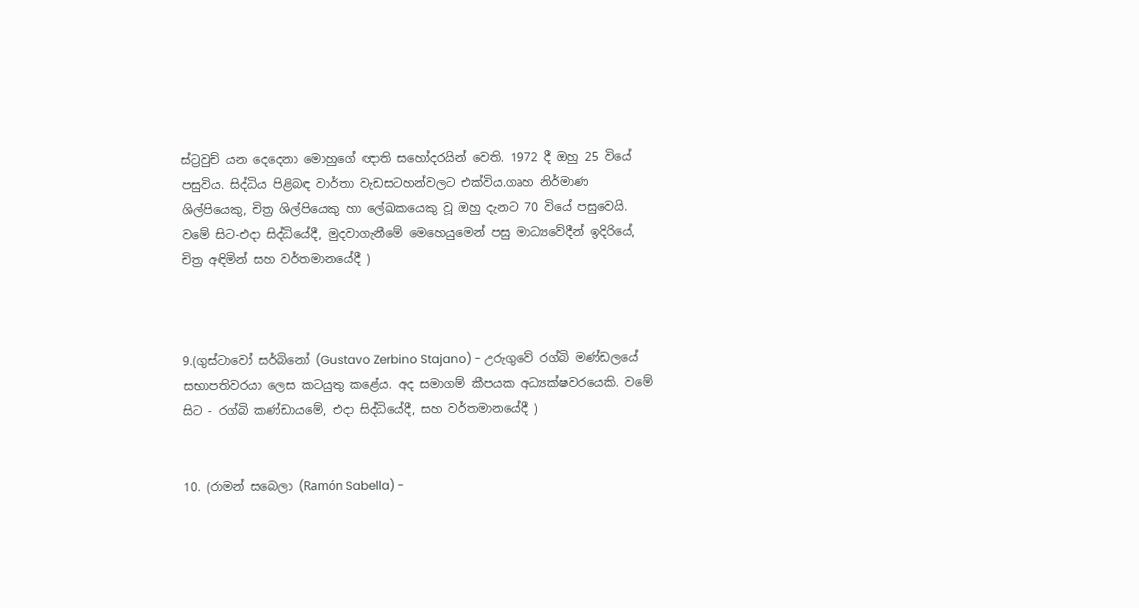ස්ට්‍රවුච් යන දෙදෙනා මොහුගේ ඥාති සහෝදරයින් වෙති. 1972 දී ඔහු 25 වියේ පසුවිය. සිද්ධිය පිළිබඳ වාර්තා වැඩසටහන්වලට එක්විය.ගෘහ නිර්මාණ ශිල්පියෙකු, චිත්‍ර ශිල්පියෙකු හා ලේඛකයෙකු වූ ඔහු දැනට 70 වියේ පසුවෙයි. වමේ සිට-එදා සිද්ධියේදී, මුදවාගැනීමේ මෙහෙයුමෙන් පසු මාධ්‍යවේදීන් ඉදිරියේ, චිත්‍ර අඳිමින් සහ වර්තමානයේදී )



9.(ගුස්ටාවෝ සර්බිනෝ (Gustavo Zerbino Stajano) - උරුගුවේ රග්බි මණ්ඩලයේ සභාපතිවරයා ලෙස කටයුතු කළේය. අද සමාගම් කීපයක අධ්‍යක්ෂවරයෙකි. වමේ සිට - රග්බි කණ්ඩායමේ, එදා සිද්ධියේදී, සහ වර්තමානයේදී )


10. (රාමන් සබෙලා (Ramón Sabella) -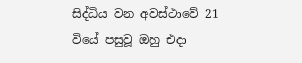සිද්ධිය වන අවස්ථාවේ 21 වියේ පසුවූ ඔහු එදා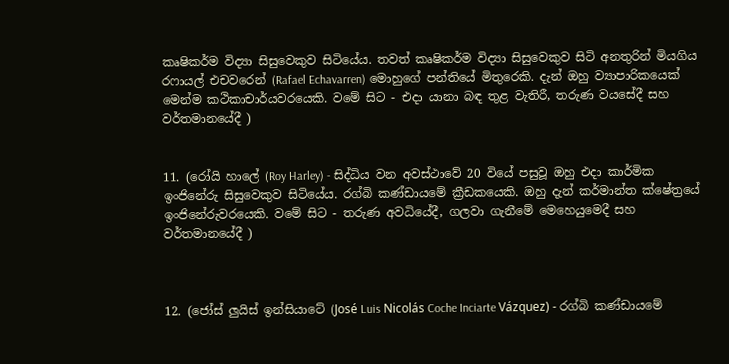කෘෂිකර්ම විද්‍යා සිසුවෙකුව සිටියේය. තවත් කෘෂිකර්ම විද්‍යා සිසුවෙකුව සිටි අනතුරින් මියගිය රෆායල් එචවරෙන් (Rafael Echavarren) මොහුගේ පන්තියේ මිතුරෙකි. දැන් ඔහු ව්‍යාපාරිකයෙක් මෙන්ම කථිකාචාර්යවරයෙකි. වමේ සිට - එදා යානා බඳ තුළ වැතිරී, තරුණ වයසේදී සහ වර්තමානයේදී )


11. (රෝයි හාලේ (Roy Harley) - සිද්ධිය වන අවස්ථාවේ 20 වියේ පසුවූ ඔහු එදා කාර්මික ඉංජිනේරු සිසුවෙකුව සිටියේය. රග්බි කණ්ඩායමේ ක්‍රීඩකයෙකි. ඔහු දැන් කර්මාන්ත ක්ෂේත්‍රයේ ඉංජිනේරුවරයෙකි. වමේ සිට - තරුණ අවධියේදී, ගලවා ගැනීමේ මෙහෙයුමෙදී සහ වර්තමානයේදී )



12. (ජෝස් ලුයිස් ඉන්සියාටේ (José Luis Nicolás Coche Inciarte Vázquez) - රග්බි කණ්ඩායමේ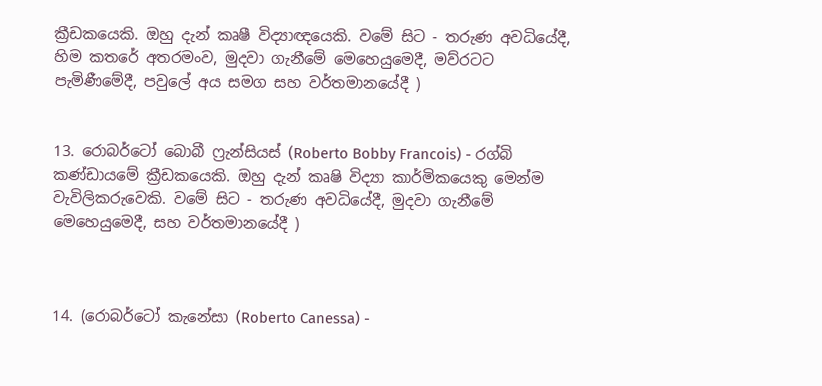ක්‍රීඩකයෙකි. ඔහු දැන් කෘෂී විද්‍යාඥයෙකි. වමේ සිට - තරුණ අවධියේදී, හිම කතරේ අතරමංව, මුදවා ගැනීමේ මෙහෙයුමෙදී, මව්රටට පැමිණීමේදී, පවුලේ අය සමග සහ වර්තමානයේදී )


13. රොබර්ටෝ බොබී ෆ්‍රැන්සියස් (Roberto Bobby Francois) - රග්බි කණ්ඩායමේ ක්‍රීඩකයෙකි. ඔහු දැන් කෘෂි විද්‍යා කාර්මිකයෙකු මෙන්ම වැවිලිකරුවෙකි. වමේ සිට - තරුණ අවධියේදී, මුදවා ගැනීමේ මෙහෙයුමෙදී, සහ වර්තමානයේදී )



14. (රොබර්ටෝ කැනේසා (Roberto Canessa) -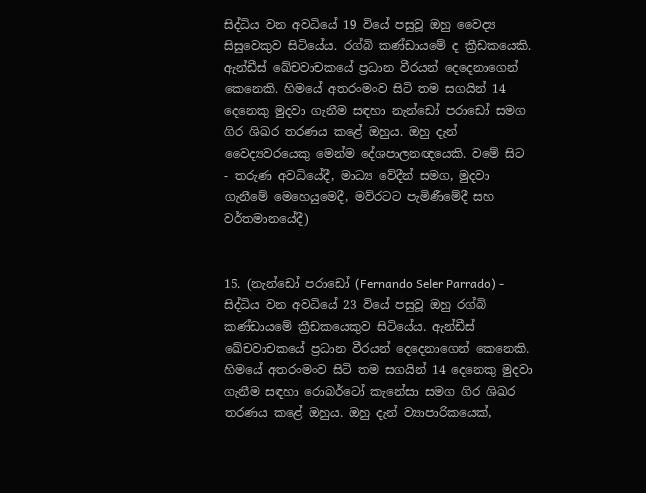සිද්ධිය වන අවධියේ 19 වියේ පසුවූ ඔහු වෛද්‍ය සිසුවෙකුව සිටියේය. රග්බි කණ්ඩායමේ ද ක්‍රීඩකයෙකි. ඇන්ඩීස් ඛේචවාචකයේ ප්‍රධාන වීරයන් දෙදෙනාගෙන් කෙනෙකි. හිමයේ අතරංමංව සිටි තම සගයින් 14 දෙනෙකු මුදවා ගැනීම සඳහා නැන්ඩෝ පරාඩෝ සමග ගිර ශිඛර තරණය කළේ ඔහුය. ඔහු දැන් වෛද්‍යවරයෙකු මෙන්ම දේශපාලනඥයෙකි. වමේ සිට - තරුණ අවධියේදී, මාධ්‍ය වේදීන් සමග, මුදවා ගැනීමේ මෙහෙයුමෙදී, මව්රටට පැමිණීමේදී සහ වර්තමානයේදී)


15. (නැන්ඩෝ පරාඩෝ (Fernando Seler Parrado) - සිද්ධිය වන අවධියේ 23 වියේ පසුවූ ඔහු රග්බි කණ්ඩායමේ ක්‍රීඩකයෙකුව සිටියේය. ඇන්ඩීස් ඛේචවාචකයේ ප්‍රධාන වීරයන් දෙදෙනාගෙන් කෙනෙකි. හිමයේ අතරංමංව සිටි තම සගයින් 14 දෙනෙකු මුදවා ගැනීම සඳහා රොබර්ටෝ කැනේසා සමග ගිර ශිඛර තරණය කළේ ඔහුය. ඔහු දැන් ව්‍යාපාරිකයෙක්,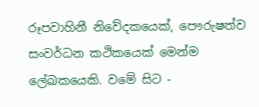රූපවාහිනී නිවේදකයෙක්, පෞරුෂත්ව සංවර්ධන කථිකයෙක් මෙන්ම ලේඛකයෙකි. වමේ සිට -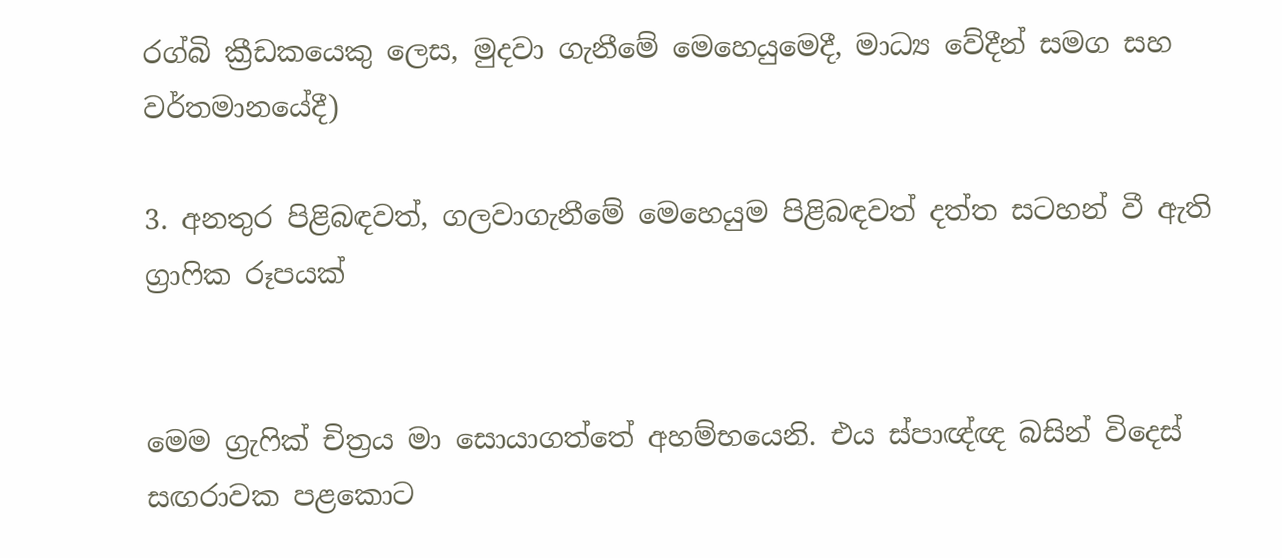රග්බි ක්‍රීඩකයෙකු ලෙස, මුදවා ගැනීමේ මෙහෙයුමෙදී, මාධ්‍ය වේදීන් සමග සහ වර්තමානයේදී)

3. අනතුර පිළිබඳවත්, ගලවාගැනීමේ මෙහෙයුම පිළිබඳවත් දත්ත සටහන් වී ඇති ග්‍රාෆික රූපයක්


මෙම ග්‍රැෆික් චිත්‍රය මා සොයාගත්තේ අහම්භයෙනි. එය ස්පාඥ්ඥ බසින් විදෙස් සඟරාවක පළකොට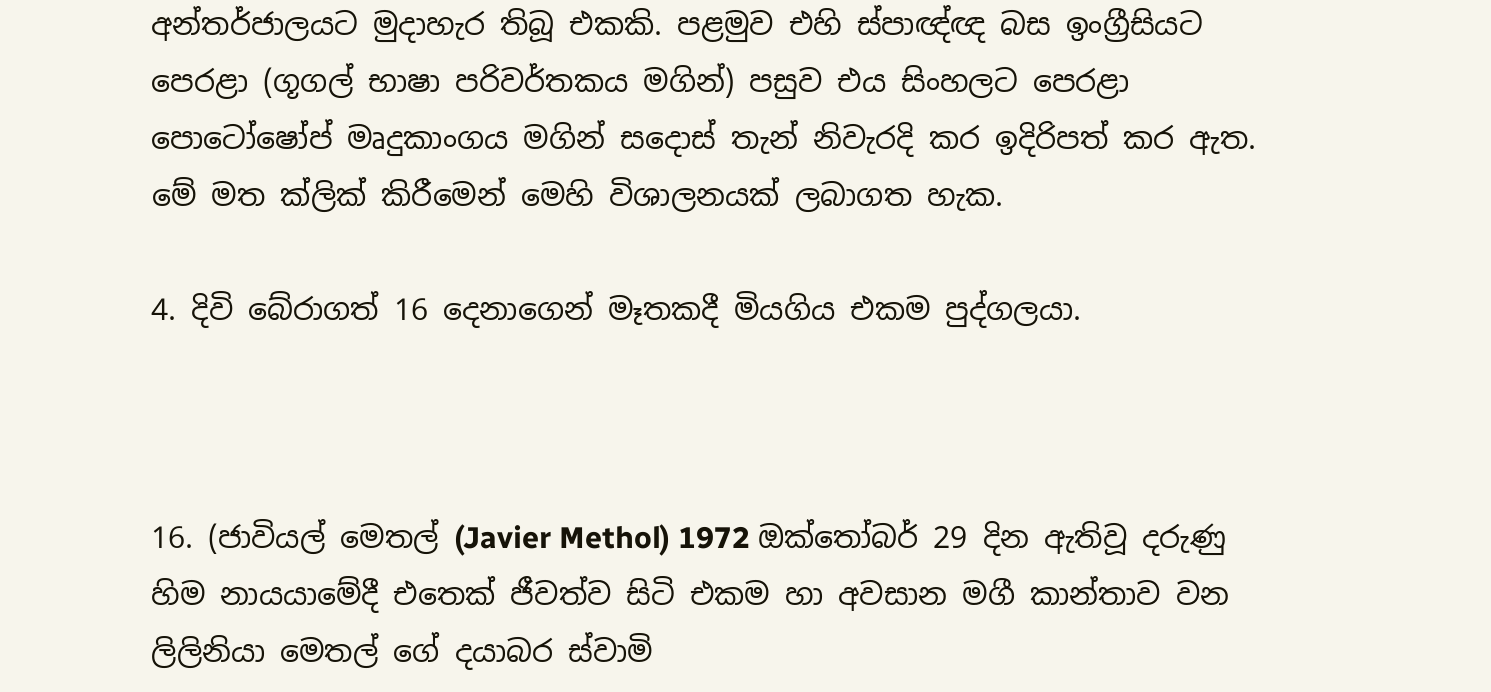අන්තර්ජාලයට මුදාහැර තිබූ එකකි. පළමුව එහි ස්පාඥ්ඥ බස ඉංග්‍රීසියට පෙරළා (ගූගල් භාෂා පරිවර්තකය මගින්) පසුව එය සිංහලට පෙරළා පොටෝෂෝප් මෘදුකාංගය මගින් සදොස් තැන් නිවැරදි කර ඉදිරිපත් කර ඇත. මේ මත ක්ලික් කිරීමෙන් මෙහි විශාලනයක් ලබාගත හැක.

4. දිවි බේරාගත් 16 දෙනාගෙන් මෑතකදී මියගිය එකම පුද්ගලයා.



16. (ජාවියල් මෙතල් (Javier Methol) 1972 ඔක්තෝබර් 29 දින ඇතිවූ දරුණු හිම නායයාමේදී එතෙක් ජීවත්ව සිටි එකම හා අවසාන මගී කාන්තාව වන ලිලිනියා මෙතල් ගේ දයාබර ස්වාමි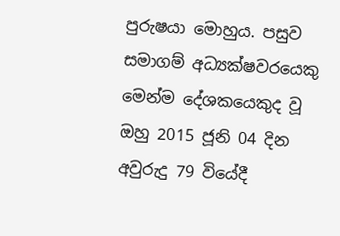පුරුෂයා මොහුය. පසුව සමාගම් අධ්‍යක්ෂවරයෙකු මෙන්ම දේශකයෙකුද වූ ඔහු 2015 ජූනි 04 දින අවුරුදු 79 වියේදී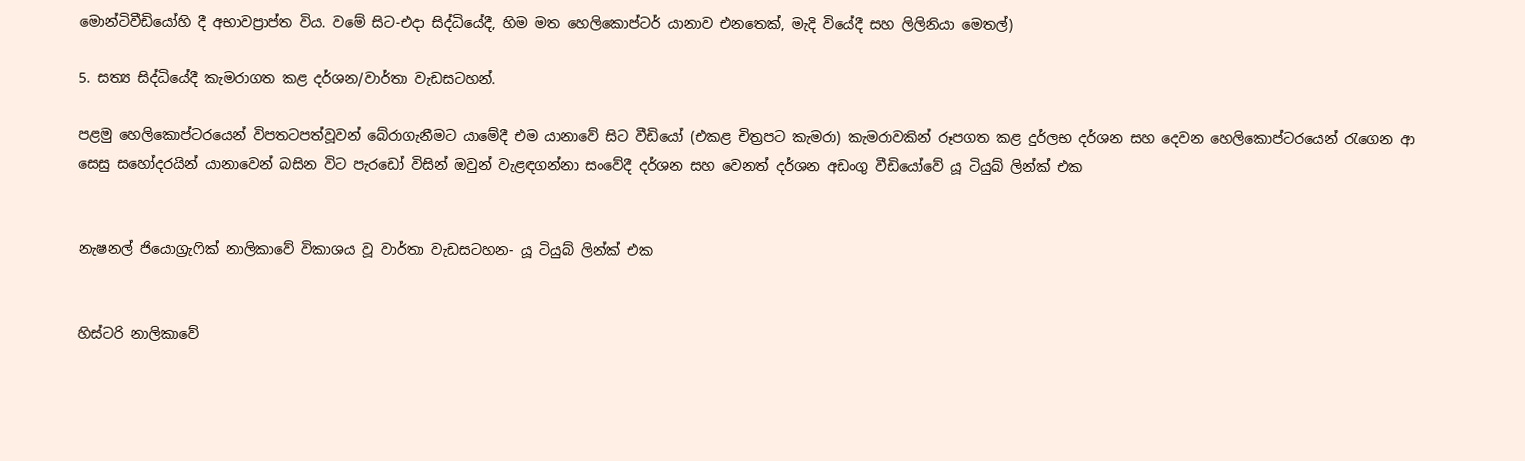මොන්ටිවීඩියෝහි දී අභාවප්‍රාප්ත විය. වමේ සිට-එදා සිද්ධියේදී, හිම මත හෙලිකොප්ටර් යානාව එනතෙක්, මැදි වියේදී සහ ලිලිනියා මෙතල්)

5. සත්‍ය සිද්ධියේදී කැමරාගත කළ දර්ශන/වාර්තා වැඩසටහන්.

පළමු හෙලිකොප්ටරයෙන් විපතටපත්වූවන් බේරාගැනීමට යාමේදී එම යානාවේ සිට වීඩියෝ (එකළ චිත්‍රපට කැමරා) කැමරාවකින් රූපගත කළ දුර්ලභ දර්ශන සහ දෙවන හෙලිකොප්ටරයෙන් රැගෙන ආ සෙසු සහෝදරයින් යානාවෙන් බසින විට පැරඩෝ විසින් ඔවුන් වැළඳගන්නා සංවේදී දර්ශන සහ වෙනත් දර්ශන අඩංගු වීඩියෝවේ යූ ටියුබ් ලින්ක් එක


නැෂනල් ජියොග්‍රැෆික් නාලිකාවේ විකාශය වූ වාර්තා වැඩසටහන- යූ ටියුබ් ලින්ක් එක


හිස්ටරි නාලිකාවේ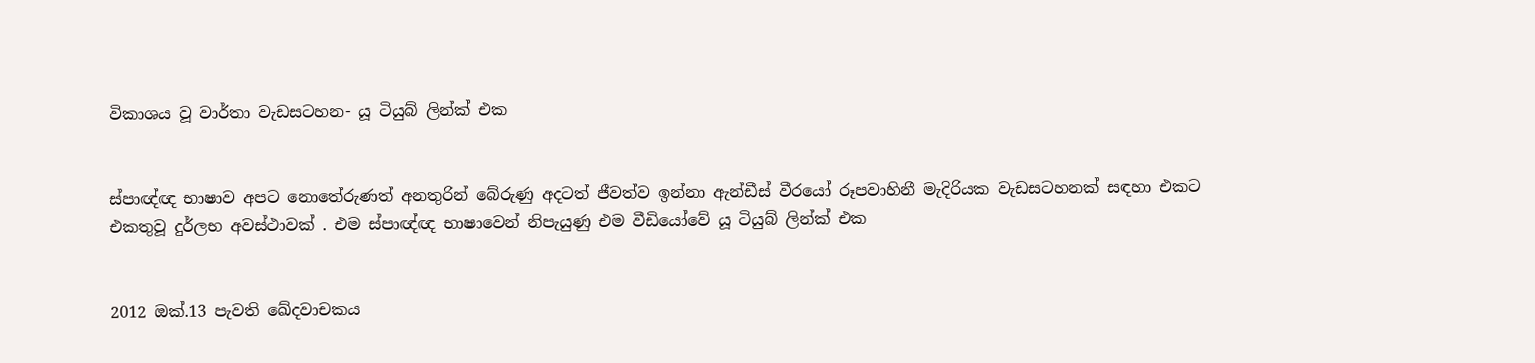විකාශය වූ වාර්තා වැඩසටහන- යූ ටියුබ් ලින්ක් එක


ස්පාඥ්ඥ භාෂාව අපට නොතේරුණත් අනතුරින් බේරුණු අදටත් ජීවත්ව ඉන්නා ඇන්ඩීස් වීරයෝ රූපවාහිනී මැදිරියක වැඩසටහනක් සඳහා එකට එකතුවූ දුර්ලභ අවස්ථාවක් . එම ස්පාඥ්ඥ භාෂාවෙන් නිපැයුණු එම වීඩියෝවේ යූ ටියුබ් ලින්ක් එක


2012 ඔක්.13 පැවති ඛේදවාචකය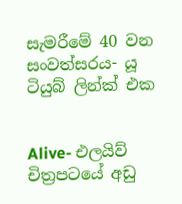සැමරීමේ 40 වන සංවත්සරය- යූ ටියුබ් ලින්ක් එක


Alive- එලයිව් චිත්‍රපටයේ අඩු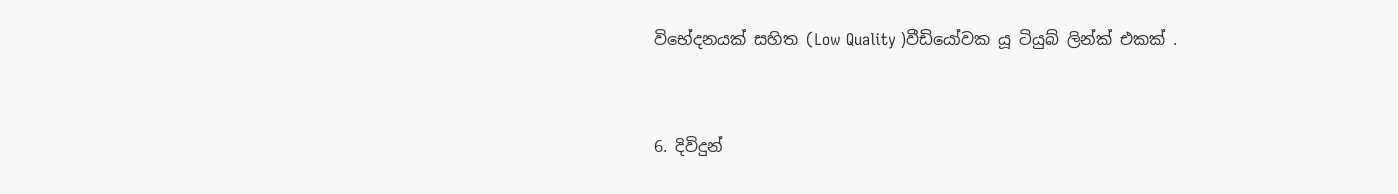විභේදනයක් සහිත (Low Quality )වීඩියෝවක යූ ටියුබ් ලින්ක් එකක් .


6. දිවිදුන්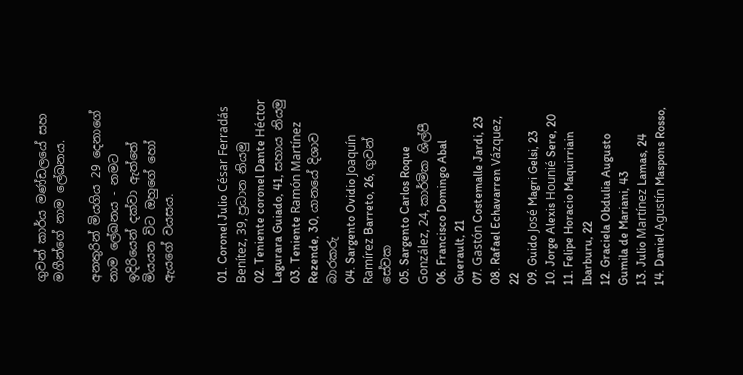ගුවන් කාර්ය මණ්ඩලයේ සහ මගීන්ගේ නාම ලේඛනය.

අනතුරින් මියගිය 29 දෙනාගේ නාම ලේඛනය - නමට ඉදිරියෙන් දක්වා ඇත්තේ මියයන විට ඔහුගේ හෝ ඇයගේ වයසය.


01. Coronel Julio César Ferradás Benítez, 39, ප්‍රධාන නියමු
02. Teniente coronel Dante Héctor Lagurara Guiado, 41, සහාය නියමු
03. Teniente Ramón Martínez Rezende, 30, යානයේ දිශාව බාරකරු
04. Sargento Ovidio Joaquín Ramírez Barreto, 26, ගුවන් සේවක
05. Sargento Carlos Roque González, 24, කාර්මික ශිල්පී
06. Francisco Domingo Abal Guerault, 21
07. Gastón Costemalle Jardi, 23
08. Rafael Echavarren Vázquez, 22
09. Guido José Magri Gelsi, 23
10. Jorge Alexis Hounié Sere, 20
11. Felipe Horacio Maquirriain Ibarburu, 22
12. Graciela Obdulia Augusto Gumila de Mariani, 43
13. Julio Martínez Lamas, 24
14. Daniel Agustín Maspons Rosso,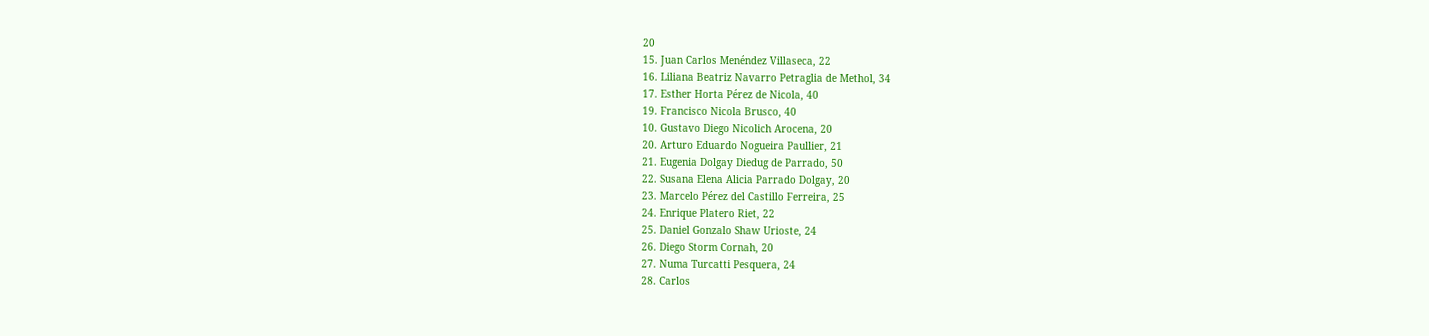20
15. Juan Carlos Menéndez Villaseca, 22
16. Liliana Beatriz Navarro Petraglia de Methol, 34
17. Esther Horta Pérez de Nicola, 40
19. Francisco Nicola Brusco, 40
10. Gustavo Diego Nicolich Arocena, 20
20. Arturo Eduardo Nogueira Paullier, 21
21. Eugenia Dolgay Diedug de Parrado, 50
22. Susana Elena Alicia Parrado Dolgay, 20
23. Marcelo Pérez del Castillo Ferreira, 25
24. Enrique Platero Riet, 22
25. Daniel Gonzalo Shaw Urioste, 24
26. Diego Storm Cornah, 20
27. Numa Turcatti Pesquera, 24
28. Carlos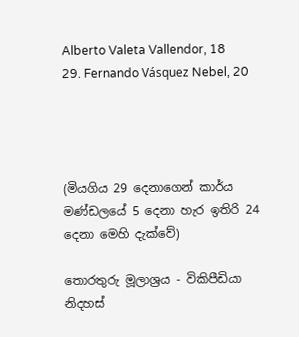Alberto Valeta Vallendor, 18
29. Fernando Vásquez Nebel, 20




(මියගිය 29 දෙනාගෙන් කාර්ය මණ්ඩලයේ 5 දෙනා හැර ඉතිරි 24 දෙනා මෙහි දැක්වේ)

තොරතුරු මූලාශ්‍රය - විකිපීඩියා නිදහස්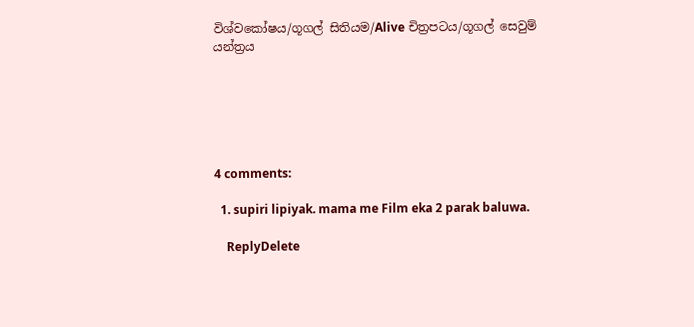විශ්වකෝෂය/ගූගල් සිතියම/Alive චිත්‍රපටය/ගූගල් සෙවුම් යන්ත්‍රය






4 comments:

  1. supiri lipiyak. mama me Film eka 2 parak baluwa.

    ReplyDelete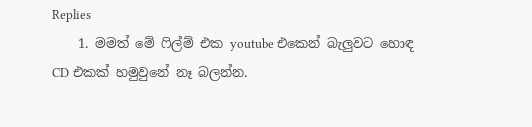Replies
    1. මමත් මේ ෆිල්ම් එක youtube එකෙන් බැලුවට හොඳ CD එකක් හමුවුනේ නෑ බලන්න.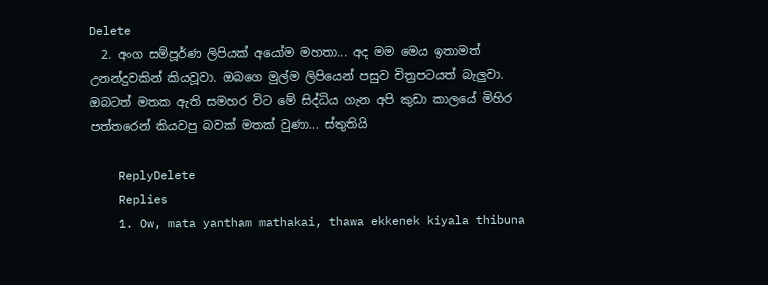Delete
  2. අංග සම්පූර්ණ ලිපියක් අයෝම මහතා... අද මම මෙය ඉතාමත් උනන්දුවකින් කියවූවා. ඔබගෙ මුල්ම ලිපියෙන් පසුව චිත්‍රපටයත් බැලුවා. ඔබටත් මතක ඇති සමහර විට මේ සිද්ධිය ගැන අපි කුඩා කාලයේ මිහිර පත්තරෙන් කියවපු බවක් මතක් වුණා... ස්තුතියි

    ReplyDelete
    Replies
    1. Ow, mata yantham mathakai, thawa ekkenek kiyala thibuna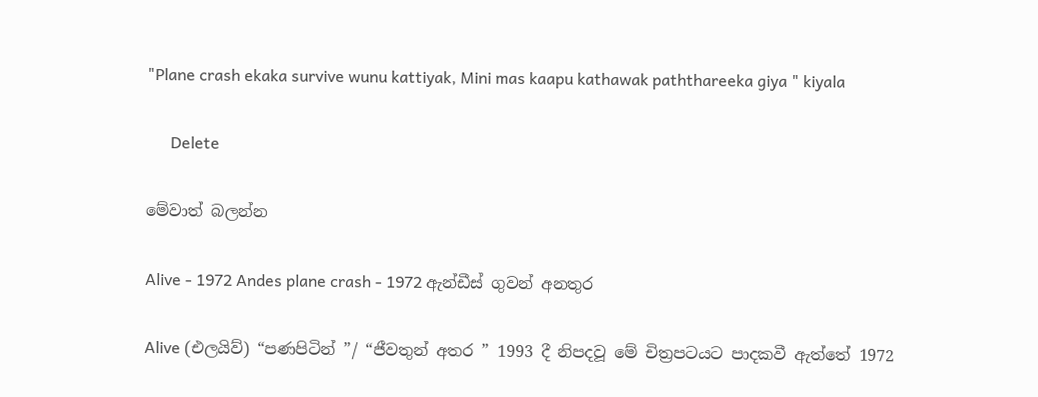"Plane crash ekaka survive wunu kattiyak, Mini mas kaapu kathawak paththareeka giya " kiyala

      Delete

මේවාත් බලන්න

Alive - 1972 Andes plane crash - 1972 ඇන්ඩීස් ගුවන් අනතුර

Alive (එලයිව්) “පණපිටින් ”/ “ජීවතුන් අතර ” 1993 දී නිපදවූ මේ චිත්‍රපටයට පාදකවී ඇත්තේ 1972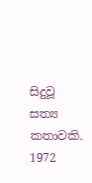සිදුවූ සත්‍ය කතාවකි. 1972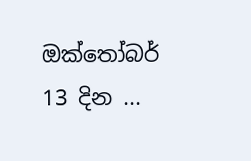ඔක්තෝබර් 13 දින ...